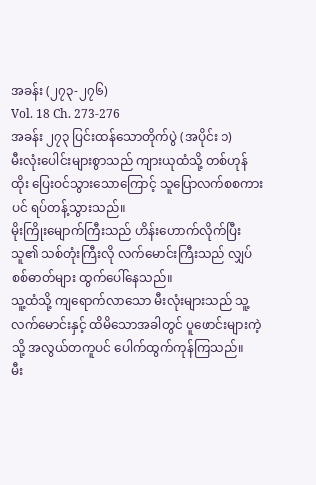အခန်း (၂၇၃-၂၇၆)
Vol. 18 Ch. 273-276
အခန်း ၂၇၃ ပြင်းထန်သောတိုက်ပွဲ (အပိုင်း ၁)
မီးလုံးပေါင်းများစွာသည် ကျားယုထံသို့ တစ်ဟုန်ထိုး ပြေးဝင်သွားသောကြောင့် သူပြောလက်စစကားပင် ရပ်တန့်သွားသည်။
မိုးကြိုးမျောက်ကြီးသည် ဟိန်းဟောက်လိုက်ပြီး သူ၏ သစ်တုံးကြီးလို လက်မောင်းကြီးသည် လျှပ်စစ်ဓာတ်များ ထွက်ပေါ်နေသည်။
သူ့ထံသို့ ကျရောက်လာသော မီးလုံးများသည် သူ့လက်မောင်းနှင့် ထိမိသောအခါတွင် ပူဖောင်းများကဲ့သို့ အလွယ်တကူပင် ပေါက်ထွက်ကုန်ကြသည်။
မီး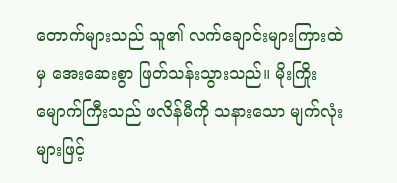တောက်များသည် သူ၏ လက်ချောင်းများကြားထဲမှ အေးဆေးစွာ ဖြတ်သန်းသွားသည်။ မိုးကြိုးမျောက်ကြီးသည် ဖလိန်မီကို သနားသော မျက်လုံးများဖြင့်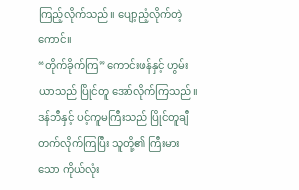ကြည့်လိုက်သည်။ ပျော့ညံ့လိုက်တဲ့ကောင်။
“တိုက်ခိုက်ကြ” ကောင်းဖန်နှင့် ဟွမ်းယာသည် ပြိုင်တူ အော်လိုက်ကြသည်။
ဒန်ဘီနှင့် ပင့်ကူမကြီးသည် ပြိုင်တူချီတက်လိုက်ကြပြီး သူတို့၏ ကြီးမားသော ကိုယ်လုံး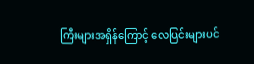ကြီးများအရှိန်ကြောင့် လေပြင်းများပင်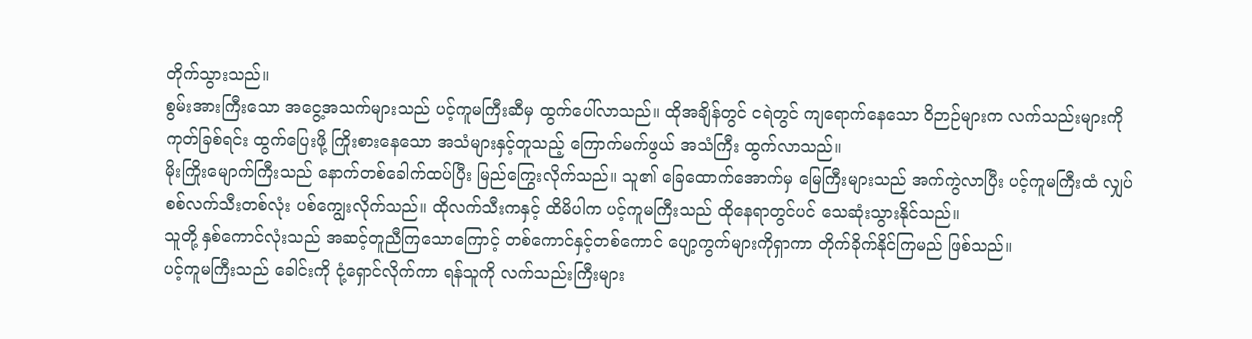တိုက်သွားသည်။
စွမ်းအားကြီးသော အငွေ့အသက်များသည် ပင့်ကူမကြီးဆီမှ ထွက်ပေါ်လာသည်။ ထိုအချိန်တွင် ငရဲတွင် ကျရောက်နေသော ဝိဉာဉ်များက လက်သည်းများကို ကုတ်ခြစ်ရင်း ထွက်ပြေးဖို့ ကြိုးစားနေသော အသံများနှင့်တူသည့် ကြောက်မက်ဖွယ် အသံကြီး ထွက်လာသည်။
မိုးကြိုးမျောက်ကြီးသည် နောက်တစ်ခေါက်ထပ်ပြီး မြည်ကြွေးလိုက်သည်။ သူ၏ ခြေထောက်အောက်မှ မြေကြီးများသည် အက်ကွဲလာပြီး ပင့်ကူမကြီးထံ လျှပ်စစ်လက်သီးတစ်လုံး ပစ်ကျွေးလိုက်သည်။ ထိုလက်သီးကနှင့် ထိမိပါက ပင့်ကူမကြီးသည် ထိုနေရာတွင်ပင် သေဆုံးသွားနိုင်သည်။
သူတို့ နှစ်ကောင်လုံးသည် အဆင့်တူညီကြသောကြောင့် တစ်ကောင်နှင့်တစ်ကောင် ပျော့ကွက်များကိုရှာကာ တိုက်ခိုက်နိုင်ကြမည် ဖြစ်သည်။
ပင့်ကူမကြီးသည် ခေါင်းကို ငုံ့ရှောင်လိုက်ကာ ရန်သူကို လက်သည်းကြီးများ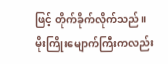ဖြင့် တိုက်ခိုက်လိုက်သည်။
မိုးကြိုးမျောက်ကြီးကလည်း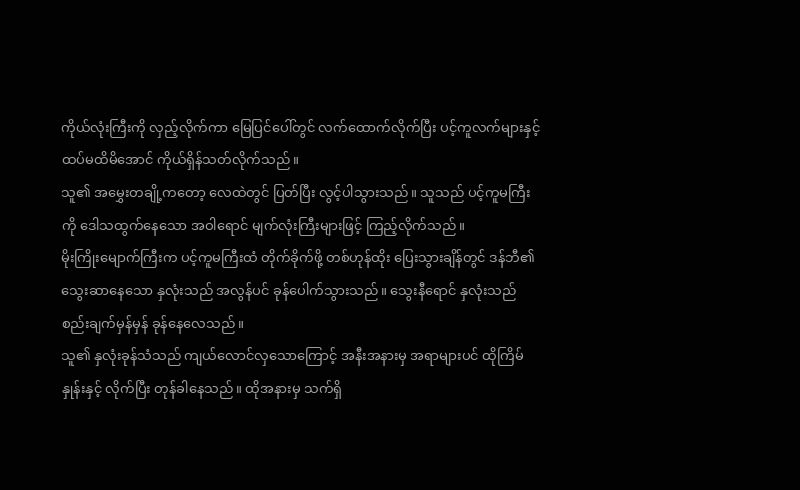ကိုယ်လုံးကြီးကို လှည့်လိုက်ကာ မြေပြင်ပေါ်တွင် လက်ထောက်လိုက်ပြီး ပင့်ကူလက်များနှင့် ထပ်မထိမိအောင် ကိုယ်ရှိန်သတ်လိုက်သည်။
သူ၏ အမွှေးတချို့ကတော့ လေထဲတွင် ပြတ်ပြီး လွင့်ပါသွားသည်။ သူသည် ပင့်ကူမကြီးကို ဒေါသထွက်နေသော အဝါရောင် မျက်လုံးကြီးများဖြင့် ကြည့်လိုက်သည်။
မိုးကြိုးမျောက်ကြီးက ပင့်ကူမကြီးထံ တိုက်ခိုက်ဖို့ တစ်ဟုန်ထိုး ပြေးသွားချိန်တွင် ဒန်ဘီ၏ သွေးဆာနေသော နှလုံးသည် အလွန်ပင် ခုန်ပေါက်သွားသည်။ သွေးနီရောင် နှလုံးသည် စည်းချက်မှန်မှန် ခုန်နေလေသည်။
သူ၏ နှလုံးခုန်သံသည် ကျယ်လောင်လှသောကြောင့် အနီးအနားမှ အရာများပင် ထိုကြိမ်နှုန်းနှင့် လိုက်ပြီး တုန်ခါနေသည်။ ထိုအနားမှ သက်ရှိ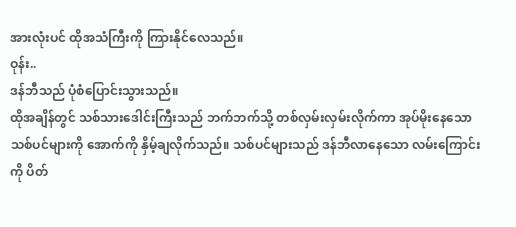အားလုံးပင် ထိုအသံကြီးကို ကြားနိုင်လေသည်။
ဝုန်း..
ဒန်ဘီသည် ပုံစံပြောင်းသွားသည်။
ထိုအချိန်တွင် သစ်သားဒေါင်းကြီးသည် ဘက်ဘက်သို့ တစ်လှမ်းလှမ်းလိုက်ကာ အုပ်မိုးနေသော သစ်ပင်များကို အောက်ကို နှိမ့်ချလိုက်သည်။ သစ်ပင်များသည် ဒန်ဘီလာနေသော လမ်းကြောင်းကို ပိတ်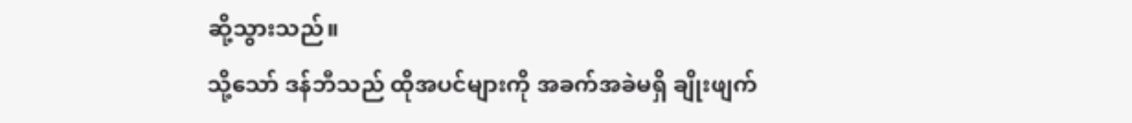ဆို့သွားသည်။
သို့သော် ဒန်ဘီသည် ထိုအပင်များကို အခက်အခဲမရှိ ချိုးဖျက်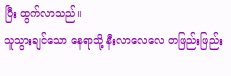ပြီး ထွက်လာသည်။
သူသွားချင်သော နေရာသို့ နီးလာလေလေ တဖြည်းဖြည်း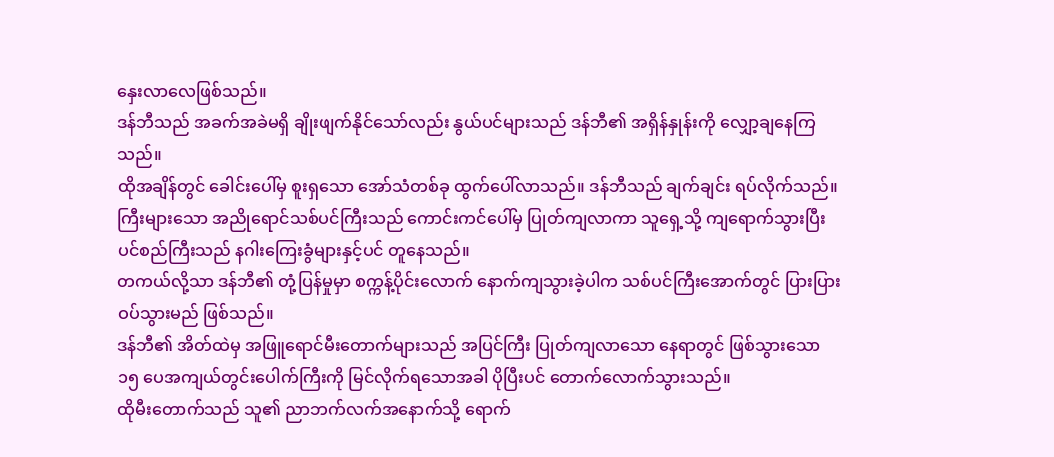နှေးလာလေဖြစ်သည်။
ဒန်ဘီသည် အခက်အခဲမရှိ ချိုးဖျက်နိုင်သော်လည်း နွယ်ပင်များသည် ဒန်ဘီ၏ အရှိန်နှုန်းကို လျှော့ချနေကြသည်။
ထိုအချိန်တွင် ခေါင်းပေါ်မှ စူးရှသော အော်သံတစ်ခု ထွက်ပေါ်လာသည်။ ဒန်ဘီသည် ချက်ချင်း ရပ်လိုက်သည်။ ကြီးများသော အညိုရောင်သစ်ပင်ကြီးသည် ကောင်းကင်ပေါ်မှ ပြုတ်ကျလာကာ သူရှေ့သို့ ကျရောက်သွားပြီး ပင်စည်ကြီးသည် နဂါးကြေးခွံများနှင့်ပင် တူနေသည်။
တကယ်လို့သာ ဒန်ဘီ၏ တုံ့ပြန်မှုမှာ စက္ကန့်ပိုင်းလောက် နောက်ကျသွားခဲ့ပါက သစ်ပင်ကြီးအောက်တွင် ပြားပြားဝပ်သွားမည် ဖြစ်သည်။
ဒန်ဘီ၏ အိတ်ထဲမှ အဖြူရောင်မီးတောက်များသည် အပြင်ကြီး ပြုတ်ကျလာသော နေရာတွင် ဖြစ်သွားသော ၁၅ ပေအကျယ်တွင်းပေါက်ကြီးကို မြင်လိုက်ရသောအခါ ပိုပြီးပင် တောက်လောက်သွားသည်။
ထိုမီးတောက်သည် သူ၏ ညာဘက်လက်အနောက်သို့ ရောက်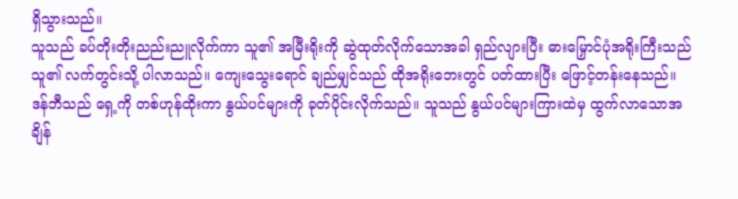ရှိသွားသည်။
သူသည် ခပ်တိုးတိုးညည်းညူလိုက်ကာ သူ၏ အမြီးရိုးကို ဆွဲထုတ်လိုက်သောအခါ ရှည်လျားပြီး ဓားမြှောင်ပုံအရိုးကြီးသည် သူ၏ လက်တွင်းသို့ ပါလာသည်။ ကျေးသွေးရောင် ချည်မျှင်သည် ထိုအရိုးဘေးတွင် ပတ်ထားပြီး ဖြောင့်တန်းနေသည်။
ဒန်ဘီသည် ရှေ့ကို တစ်ဟုန်ထိုးကာ နွယ်ပင်များကို ခုတ်ပိုင်းလိုက်သည်။ သူသည် နွယ်ပင်များကြားထဲမှ ထွက်လာသောအချိန်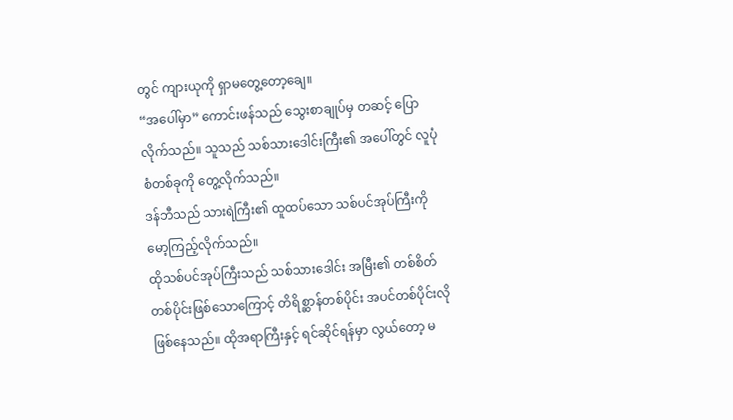တွင် ကျားယုကို ရှာမတွေ့တော့ချေ။
“အပေါ်မှာ” ကောင်းဖန်သည် သွေးစာချုပ်မှ တဆင့် ပြောလိုက်သည်။ သူသည် သစ်သားဒေါင်းကြီး၏ အပေါ်တွင် လူပုံစံတစ်ခုကို တွေ့လိုက်သည်။
ဒန်ဘီသည် သားရဲကြီး၏ ထူထပ်သော သစ်ပင်အုပ်ကြီးကို မော့ကြည့်လိုက်သည်။
ထိုသစ်ပင်အုပ်ကြီးသည် သစ်သားဒေါင်း အမြီး၏ တစ်စိတ်တစ်ပိုင်းဖြစ်သောကြောင့် တိရိစ္ဆာန်တစ်ပိုင်း အပင်တစ်ပိုင်းလို ဖြစ်နေသည်။ ထိုအရာကြီးနှင့် ရင်ဆိုင်ရန်မှာ လွယ်တော့ မ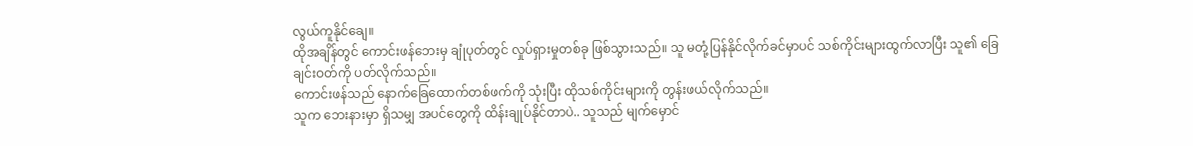လွယ်ကူနိုင်ချေ။
ထိုအချိန်တွင် ကောင်းဖန်ဘေးမှ ချုံပုတ်တွင် လှုပ်ရှားမှုတစ်ခု ဖြစ်သွားသည်။ သူ မတုံ့ပြန်နိုင်လိုက်ခင်မှာပင် သစ်ကိုင်းများထွက်လာပြီး သူ၏ ခြေချင်းဝတ်ကို ပတ်လိုက်သည်။
ကောင်းဖန်သည် နောက်ခြေထောက်တစ်ဖက်ကို သုံးပြီး ထိုသစ်ကိုင်းများကို တွန်းဖယ်လိုက်သည်။
သူက ဘေးနားမှာ ရှိသမျှ အပင်တွေကို ထိန်းချုပ်နိုင်တာပဲ.. သူသည် မျက်မှောင်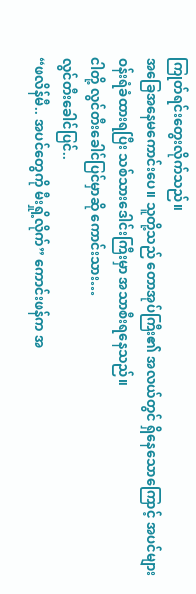ကြုတ်ရင်းတွေးလိုက်သည်။
အခြေအနေမကောင်းပေ။ သူတို့သည် တောအုပ်ကြီး၏ အလယ်တွင် ရှိနေသောကြောင့် အပင်များ ဝန်းရံခံထားရပြီး သစ်သားဒေါင်းကြီးမှာ အသာစီးရနေသည်။
ငါတို့ လွင်တီးခေါင်ပြင်မှာဆို ကောင်းသား…
လွင်တီးခေါင်ပြင်..
“ဖလိန်မီ.. အပင်တွေကို မီးရှို့လိုက်” ကောင်းဖန်က အ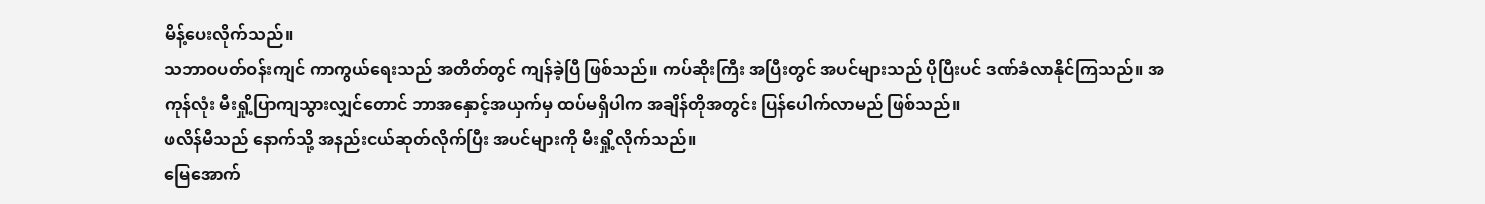မိန့်ပေးလိုက်သည်။
သဘာဝပတ်ဝန်းကျင် ကာကွယ်ရေးသည် အတိတ်တွင် ကျန်ခဲ့ပြီ ဖြစ်သည်။ ကပ်ဆိုးကြီး အပြီးတွင် အပင်များသည် ပိုပြီးပင် ဒဏ်ခံလာနိုင်ကြသည်။ အကုန်လုံး မီးရှို့ပြာကျသွားလျှင်တောင် ဘာအနှောင့်အယှက်မှ ထပ်မရှိပါက အချိန်တိုအတွင်း ပြန်ပေါက်လာမည် ဖြစ်သည်။
ဖလိန်မီသည် နောက်သို့ အနည်းငယ်ဆုတ်လိုက်ပြီး အပင်များကို မီးရှို့လိုက်သည်။
မြေအောက်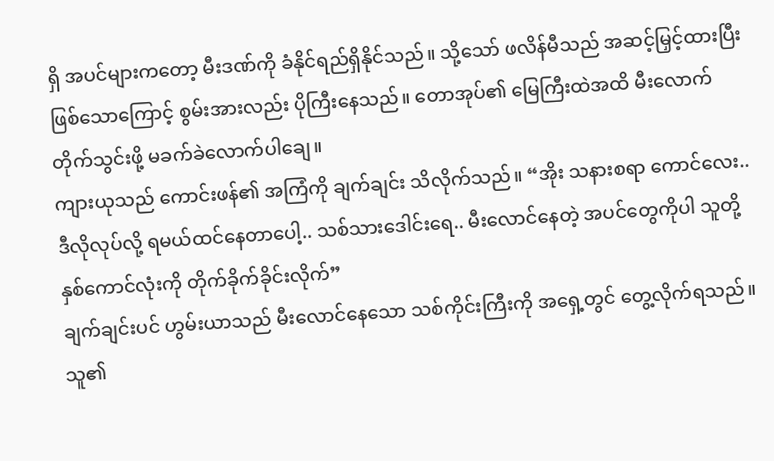ရှိ အပင်များကတော့ မီးဒဏ်ကို ခံနိုင်ရည်ရှိနိုင်သည်။ သို့သော် ဖလိန်မီသည် အဆင့်မြှင့်ထားပြီး ဖြစ်သောကြောင့် စွမ်းအားလည်း ပိုကြီးနေသည်။ တောအုပ်၏ မြေကြီးထဲအထိ မီးလောက်တိုက်သွင်းဖို့ မခက်ခဲလောက်ပါချေ။
ကျားယုသည် ကောင်းဖန်၏ အကြံကို ချက်ချင်း သိလိုက်သည်။ “အိုး သနားစရာ ကောင်လေး.. ဒီလိုလုပ်လို့ ရမယ်ထင်နေတာပေါ့.. သစ်သားဒေါင်းရေ.. မီးလောင်နေတဲ့ အပင်တွေကိုပါ သူတို့နှစ်ကောင်လုံးကို တိုက်ခိုက်ခိုင်းလိုက်”
ချက်ချင်းပင် ဟွမ်းယာသည် မီးလောင်နေသော သစ်ကိုင်းကြီးကို အရှေ့တွင် တွေ့လိုက်ရသည်။
သူ၏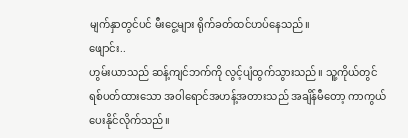မျက်နှာတွင်ပင် မီးငွေ့များ ရိုက်ခတ်ထင်ဟပ်နေသည်။
ဖျောင်း..
ဟွမ်းယာသည် ဆန့်ကျင်ဘက်ကို လွင့်ပျံထွက်သွားသည်။ သူ့ကိုယ်တွင် ရစ်ပတ်ထားသော အဝါရောင်အဟန့်အတားသည် အချိန်မီတော့ ကာကွယ်ပေးနိုင်လိုက်သည်။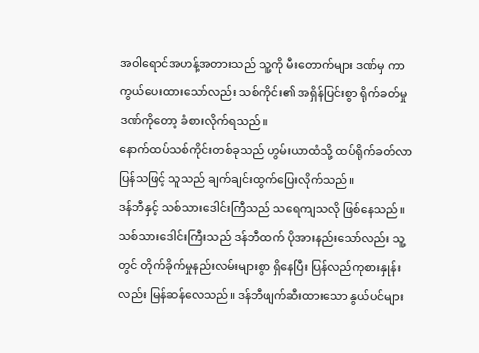အဝါရောင်အဟန့်အတားသည် သူ့ကို မီးတောက်များ ဒဏ်မှ ကာကွယ်ပေးထားသော်လည်း သစ်ကိုင်း၏ အရှိန်ပြင်းစွာ ရိုက်ခတ်မှုဒဏ်ကိုတော့ ခံစားလိုက်ရသည်။
နောက်ထပ်သစ်ကိုင်းတစ်ခုသည် ဟွမ်းယာထံသို့ ထပ်ရိုက်ခတ်လာပြန်သဖြင့် သူသည် ချက်ချင်းထွက်ပြေးလိုက်သည်။
ဒန်ဘီနှင့် သစ်သားဒေါင်းကြီသည် သရေကျသလို ဖြစ်နေသည်။ သစ်သားဒေါင်းကြီးသည် ဒန်ဘီထက် ပိုအားနည်းသော်လည်း သူ့တွင် တိုက်ခိုက်မှုနည်းလမ်းများစွာ ရှိနေပြီး ပြန်လည်ကုစားနှုန်းလည်း မြန်ဆန်လေသည်။ ဒန်ဘီဖျက်ဆီးထားသော နွယ်ပင်များ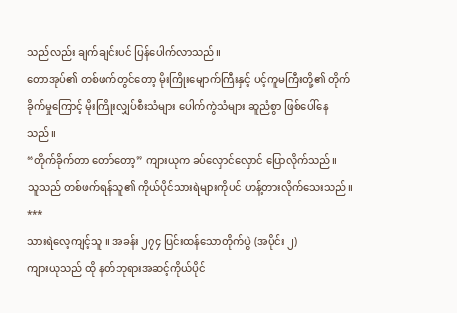သည်လည်း ချက်ချင်းပင် ပြန်ပေါက်လာသည်။
တောအုပ်၏ တစ်ဖက်တွင်တော့ မိုးကြိုးမျောက်ကြီးနှင့် ပင့်ကူမကြီးတို့၏ တိုက်ခိုက်မှုကြောင့် မိုးကြိုးလျှပ်စီးသံများ ပေါက်ကွဲသံများ ဆူညံစွာ ဖြစ်ပေါ်နေသည်။
“တိုက်ခိုက်တာ တော်တော့” ကျားယုက ခပ်လှောင်လှောင် ပြောလိုက်သည်။
သူသည် တစ်ဖက်ရန်သူ၏ ကိုယ်ပိုင်သားရဲများကိုပင် ဟန့်တားလိုက်သေးသည်။
***
သားရဲလေ့ကျင့်သူ ။ အခန်း ၂၇၄ ပြင်းထန်သောတိုက်ပွဲ (အပိုင်း ၂)
ကျားယုသည် ထို နတ်ဘုရားအဆင့်ကိုယ်ပိုင်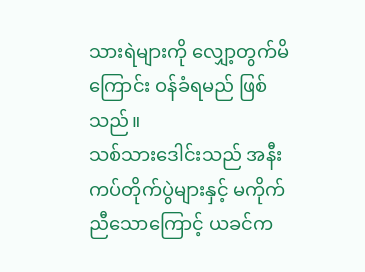သားရဲများကို လျှော့တွက်မိကြောင်း ဝန်ခံရမည် ဖြစ်သည်။
သစ်သားဒေါင်းသည် အနီးကပ်တိုက်ပွဲများနှင့် မကိုက်ညီသောကြောင့် ယခင်က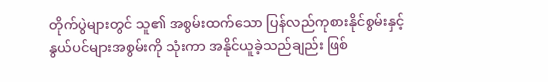တိုက်ပွဲများတွင် သူ၏ အစွမ်းထက်သော ပြန်လည်ကုစားနိုင်စွမ်းနှင့် နွယ်ပင်များအစွမ်းကို သုံးကာ အနိုင်ယူခဲ့သည်ချည်း ဖြစ်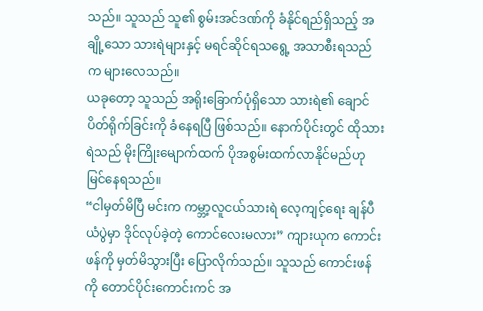သည်။ သူသည် သူ၏ စွမ်းအင်ဒဏ်ကို ခံနိုင်ရည်ရှိသည့် အချို့သော သားရဲများနှင့် မရင်ဆိုင်ရသရွေ့ အသာစီးရသည်က များလေသည်။
ယခုတော့ သူသည် အရိုးခြောက်ပုံရှိသော သားရဲ၏ ချောင်ပိတ်ရိုက်ခြင်းကို ခံနေရပြီ ဖြစ်သည်။ နောက်ပိုင်းတွင် ထိုသားရဲသည် မိုးကြိုးမျောက်ထက် ပိုအစွမ်းထက်လာနိုင်မည်ဟု မြင်နေရသည်။
“ငါမှတ်မိပြီ မင်းက ကမ္ဘာ့လူငယ်သားရဲ လေ့ကျင့်ရေး ချန်ပီယံပွဲမှာ ဒိုင်လုပ်ခဲ့တဲ့ ကောင်လေးမလား” ကျားယုက ကောင်းဖန်ကို မှတ်မိသွားပြီး ပြောလိုက်သည်။ သူသည် ကောင်းဖန်ကို တောင်ပိုင်းကောင်းကင် အ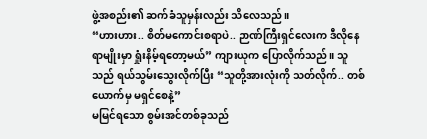ဖွဲ့အစည်း၏ ဆက်ခံသူမှန်းလည်း သိလေသည်။
“ဟားဟား.. စိတ်မကောင်းစရာပဲ.. ဉာဏ်ကြီးရှင်လေးက ဒီလိုနေရာမျိုးမှာ ရှုံးနိမ့်ရတော့မယ်” ကျားယုက ပြောလိုက်သည်။ သူသည် ရယ်သွမ်းသွေးလိုက်ပြီး “သူတို့အားလုံးကို သတ်လိုက်.. တစ်ယောက်မှ မရှင်စေနဲ့”
မမြင်ရသော စွမ်းအင်တစ်ခုသည်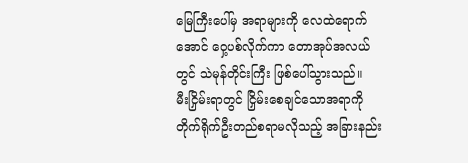မြေကြီးပေါ်မှ အရာများကို လေထဲရောက်အောင် ဝှေ့ပစ်လိုက်ကာ တောအုပ်အလယ်တွင် သဲမုန်တိုင်းကြီး ဖြစ်ပေါ်သွားသည်။
မီးငြှိမ်းရာတွင် ငြှိမ်းစေချင်သောအရာကို တိုက်ရိုက်ဦးတည်စရာမလိုသည့် အခြားနည်း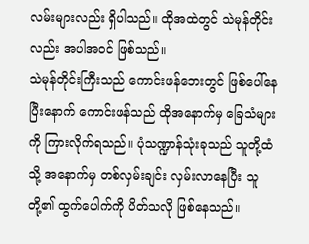လမ်းများလည်း ရှိပါသည်။ ထိုအထဲတွင် သဲမုန်တိုင်းလည်း အပါအဝင် ဖြစ်သည်။
သဲမုန်တိုင်းကြီးသည် ကောင်းဖန်ဘေးတွင် ဖြစ်ပေါ်နေပြီးနောက် ကောင်းဖန်သည် ထိုအနောက်မှ ခြေသံများကို ကြားလိုက်ရသည်။ ပုံသဏ္ဍာန်သုံးခုသည် သူတို့ထံသို့ အနောက်မှ တစ်လှမ်းချင်း လှမ်းလာနေပြီး သူတို့၏ ထွက်ပေါက်ကို ပိတ်သလို ဖြစ်နေသည်။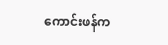ကောင်းဖန်က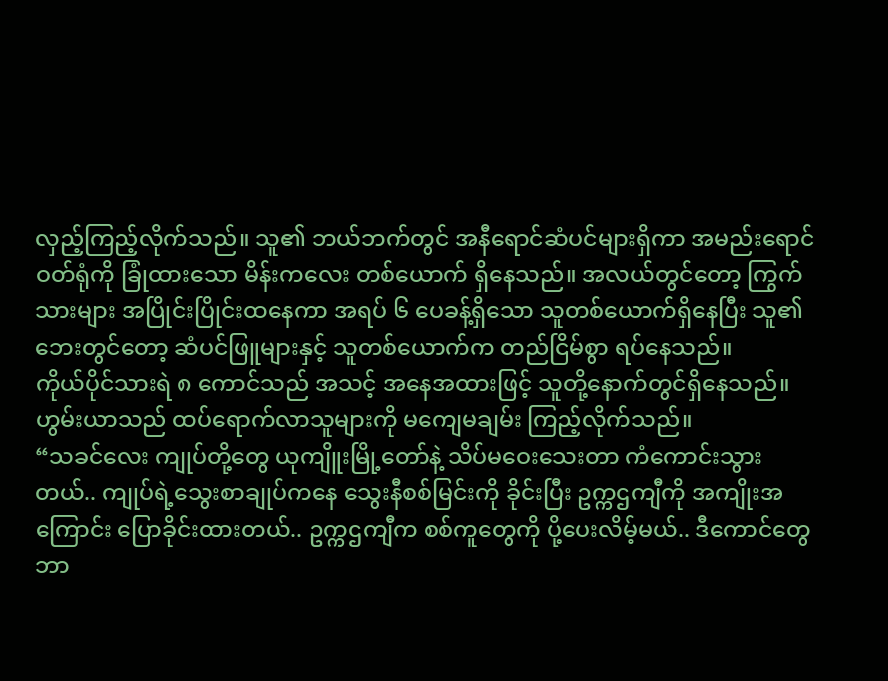လှည့်ကြည့်လိုက်သည်။ သူ၏ ဘယ်ဘက်တွင် အနီရောင်ဆံပင်များရှိကာ အမည်းရောင် ဝတ်ရုံကို ခြုံထားသော မိန်းကလေး တစ်ယောက် ရှိနေသည်။ အလယ်တွင်တော့ ကြွက်သားများ အပြိုင်းပြိုင်းထနေကာ အရပ် ၆ ပေခန့်ရှိသော သူတစ်ယောက်ရှိနေပြီး သူ၏ ဘေးတွင်တော့ ဆံပင်ဖြူများနှင့် သူတစ်ယောက်က တည်ငြိမ်စွာ ရပ်နေသည်။
ကိုယ်ပိုင်သားရဲ ၈ ကောင်သည် အသင့် အနေအထားဖြင့် သူတို့နောက်တွင်ရှိနေသည်။
ဟွမ်းယာသည် ထပ်ရောက်လာသူများကို မကျေမချမ်း ကြည့်လိုက်သည်။
“သခင်လေး ကျုပ်တို့တွေ ယုကျိူးမြို့တော်နဲ့ သိပ်မဝေးသေးတာ ကံကောင်းသွားတယ်.. ကျုပ်ရဲ့သွေးစာချုပ်ကနေ သွေးနီစစ်မြင်းကို ခိုင်းပြီး ဥက္ကဌကျီကို အကျိုးအကြောင်း ပြောခိုင်းထားတယ်.. ဥက္ကဌကျီက စစ်ကူတွေကို ပို့ပေးလိမ့်မယ်.. ဒီကောင်တွေ ဘာ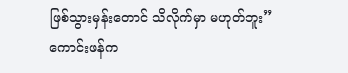ဖြစ်သွားမှန်းတောင် သိလိုက်မှာ မဟုတ်ဘူး”
ကောင်းဖန်က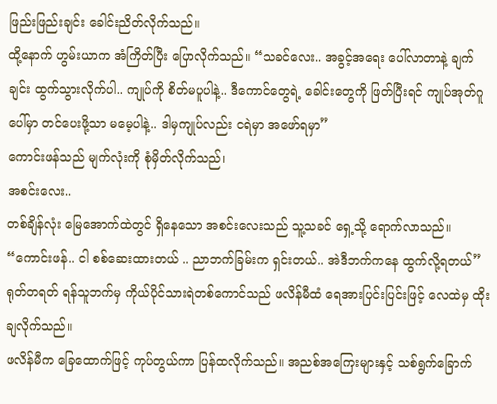ဖြည်းဖြည်းချင်း ခေါင်းညိတ်လိုက်သည်။
ထို့နောက် ဟွမ်းယာက အံကြိတ်ပြီး ပြောလိုက်သည်။ “သခင်လေး.. အခွင့်အရေး ပေါ်လာတာနဲ့ ချက်ချင်း ထွက်သွားလိုက်ပါ.. ကျုပ်ကို စိတ်မပူပါနဲ့.. ဒီကောင်တွေရဲ့ ခေါင်းတွေကို ဖြတ်ပြီးရင် ကျုပ်အုတ်ဂူပေါ်မှာ တင်ပေးဖို့သာ မမေ့ပါနဲ့.. ဒါမှကျုပ်လည်း ငရဲမှာ အဖော်ရမှာ”
ကောင်းဖန်သည် မျက်လုံးကို စုံမှိတ်လိုက်သည်၊
အစင်းလေး..
တစ်ချိန်လုံး မြေအောက်ထဲတွင် ရှိနေသော အစင်းလေးသည် သူ့သခင် ရှေ့သို့ ရောက်လာသည်။ “ကောင်းဖန်.. ငါ စစ်ဆေးထားတယ် .. ညာဘက်ခြမ်းက ရှင်းတယ်.. အဲဒီဘက်ကနေ ထွက်လို့ရတယ်”
ရုတ်တရတ် ရန်သူဘက်မှ ကိုယ်ပိုင်သားရဲတစ်ကောင်သည် ဖလိန်မီထံ ရေအားပြင်းပြင်းဖြင့် လေထဲမှ ထိုးချလိုက်သည်။
ဖလိန်မီက ခြေထောက်ဖြင့် ကုပ်တွယ်ကာ ပြန်ထလိုက်သည်။ အညစ်အကြေးများနှင့် သစ်ရွက်ခြောက်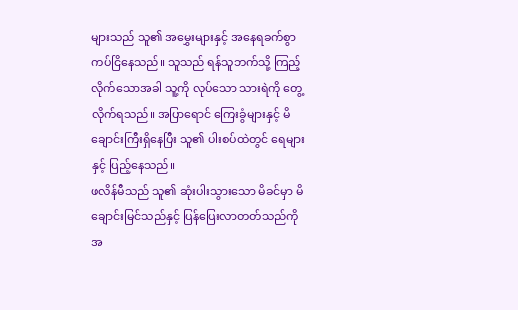များသည် သူ၏ အမွှေးများနှင့် အနေရခက်စွာ ကပ်ငြိနေသည်။ သူသည် ရန်သူဘက်သို့ ကြည့်လိုက်သောအခါ သူ့ကို လုပ်သော သားရဲကို တွေ့လိုက်ရသည်။ အပြာရောင် ကြေးခွံများနှင့် မိချောင်းကြီးရှိနေပြီး သူ၏ ပါးစပ်ထဲတွင် ရေများနှင့် ပြည့်နေသည်။
ဖလိန်မီသည် သူ၏ ဆုံးပါးသွားသော မိခင်မှာ မိချောင်းမြင်သည်နှင့် ပြန်ပြေးလာတတ်သည်ကို အ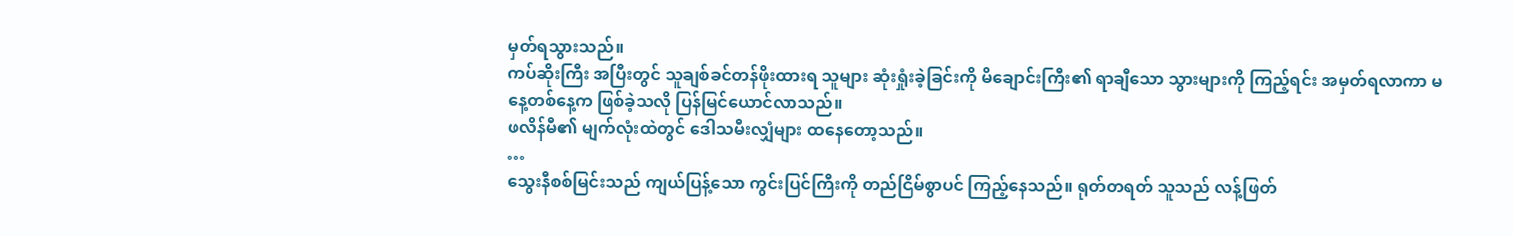မှတ်ရသွားသည်။
ကပ်ဆိုးကြီး အပြီးတွင် သူချစ်ခင်တန်ဖိုးထားရ သူများ ဆုံးရှုံးခဲ့ခြင်းကို မိချောင်းကြီး၏ ရာချီသော သွားများကို ကြည့်ရင်း အမှတ်ရလာကာ မနေ့တစ်နေ့က ဖြစ်ခဲ့သလို ပြန်မြင်ယောင်လာသည်။
ဖလိန်မီ၏ မျက်လုံးထဲတွင် ဒေါသမီးလျှံများ ထနေတော့သည်။
…
သွေးနီစစ်မြင်းသည် ကျယ်ပြန့်သော ကွင်းပြင်ကြီးကို တည်ငြိမ်စွာပင် ကြည့်နေသည်။ ရုတ်တရတ် သူသည် လန့်ဖြတ်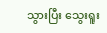သွားပြီး သွေးရူး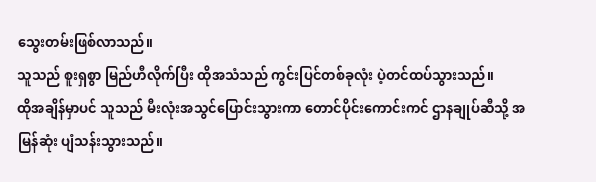သွေးတမ်းဖြစ်လာသည်။
သူသည် စူးရှစွာ မြည်ဟီလိုက်ပြီး ထိုအသံသည် ကွင်းပြင်တစ်ခုလုံး ပဲ့တင်ထပ်သွားသည်။
ထိုအချိန်မှာပင် သူသည် မီးလုံးအသွင်ပြောင်းသွားကာ တောင်ပိုင်းကောင်းကင် ဌာနချုပ်ဆီသို့ အမြန်ဆုံး ပျံသန်းသွားသည်။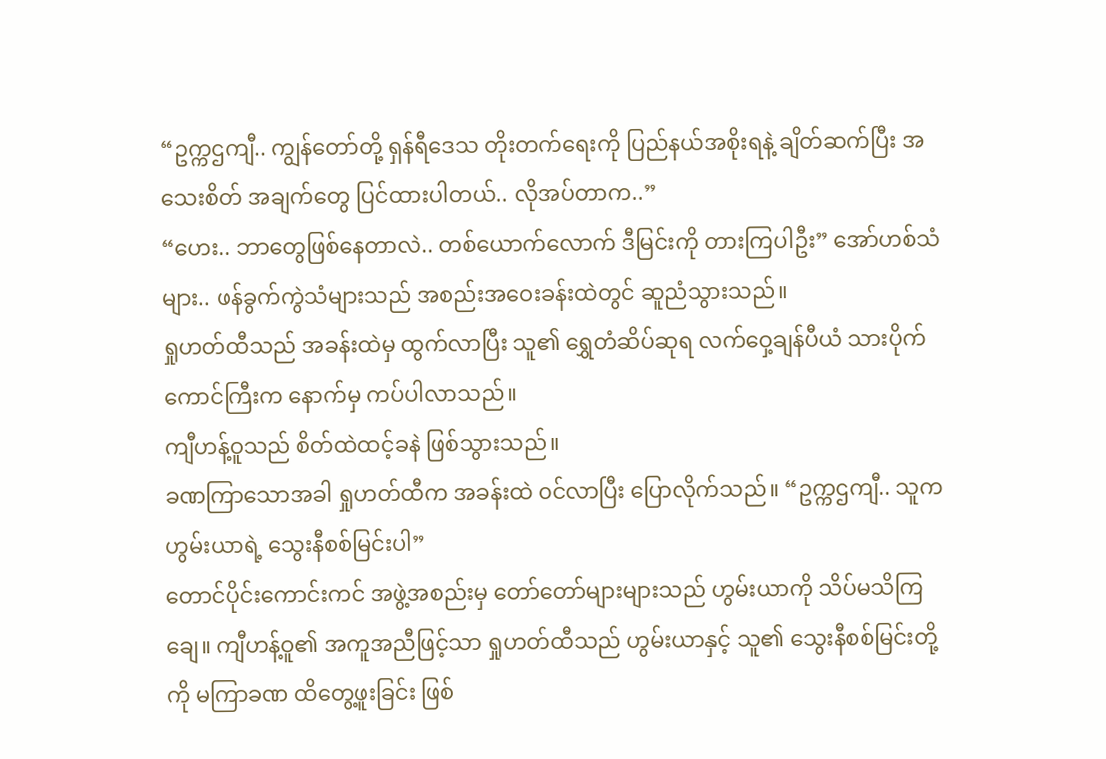“ဥက္ကဌကျီ.. ကျွန်တော်တို့ ရှန်ရီဒေသ တိုးတက်ရေးကို ပြည်နယ်အစိုးရနဲ့ ချိတ်ဆက်ပြီး အသေးစိတ် အချက်တွေ ပြင်ထားပါတယ်.. လိုအပ်တာက..”
“ဟေး.. ဘာတွေဖြစ်နေတာလဲ.. တစ်ယောက်လောက် ဒီမြင်းကို တားကြပါဦး” အော်ဟစ်သံများ.. ဖန်ခွက်ကွဲသံများသည် အစည်းအဝေးခန်းထဲတွင် ဆူညံသွားသည်။
ရှုဟတ်ထီသည် အခန်းထဲမှ ထွက်လာပြီး သူ၏ ရွှေတံဆိပ်ဆုရ လက်ဝှေ့ချန်ပီယံ သားပိုက်ကောင်ကြီးက နောက်မှ ကပ်ပါလာသည်။
ကျီဟန့်ဝူသည် စိတ်ထဲထင့်ခနဲ ဖြစ်သွားသည်။
ခဏကြာသောအခါ ရှုဟတ်ထီက အခန်းထဲ ၀င်လာပြီး ပြောလိုက်သည်။ “ဥက္ကဌကျီ.. သူက ဟွမ်းယာရဲ့ သွေးနီစစ်မြင်းပါ”
တောင်ပိုင်းကောင်းကင် အဖွဲ့အစည်းမှ တော်တော်များများသည် ဟွမ်းယာကို သိပ်မသိကြချေ။ ကျီဟန့်ဝူ၏ အကူအညီဖြင့်သာ ရှုဟတ်ထီသည် ဟွမ်းယာနှင့် သူ၏ သွေးနီစစ်မြင်းတို့ကို မကြာခဏ ထိတွေ့ဖူးခြင်း ဖြစ်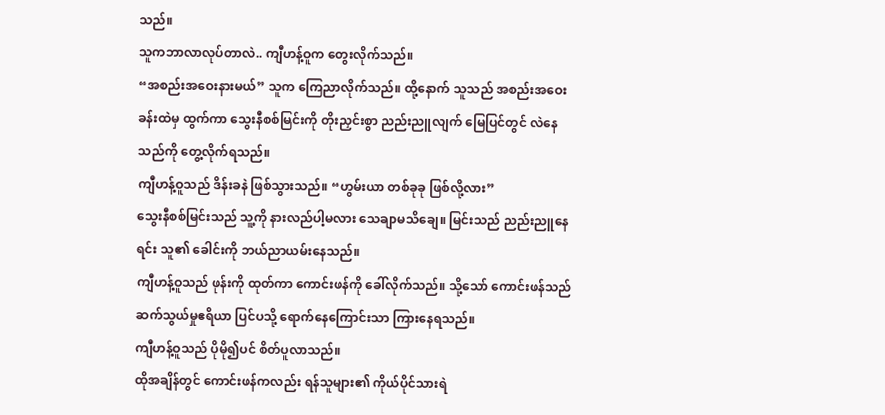သည်။
သူကဘာလာလုပ်တာလဲ.. ကျီဟန့်ဝူက တွေးလိုက်သည်။
“အစည်းအဝေးနားမယ်” သူက ကြေညာလိုက်သည်။ ထို့နောက် သူသည် အစည်းအဝေးခန်းထဲမှ ထွက်ကာ သွေးနီစစ်မြင်းကို တိုးညှင်းစွာ ညည်းညူလျက် မြေပြင်တွင် လဲနေသည်ကို တွေ့လိုက်ရသည်။
ကျီဟန့်ဝူသည် ဒိန်းခနဲ ဖြစ်သွားသည်။ “ဟွမ်းယာ တစ်ခုခု ဖြစ်လို့လား”
သွေးနီစစ်မြင်းသည် သူ့ကို နားလည်ပါ့မလား သေချာမသိချေ။ မြင်းသည် ညည်းညူနေရင်း သူ၏ ခေါင်းကို ဘယ်ညာယမ်းနေသည်။
ကျီဟန့်ဝူသည် ဖုန်းကို ထုတ်ကာ ကောင်းဖန်ကို ခေါ်လိုက်သည်။ သို့သော် ကောင်းဖန်သည် ဆက်သွယ်မှုဧရိယာ ပြင်ပသို့ ရောက်နေကြောင်းသာ ကြားနေရသည်။
ကျီဟန့်ဝူသည် ပိုမို၍ပင် စိတ်ပူလာသည်။
ထိုအချိန်တွင် ကောင်းဖန်ကလည်း ရန်သူများ၏ ကိုယ်ပိုင်သားရဲ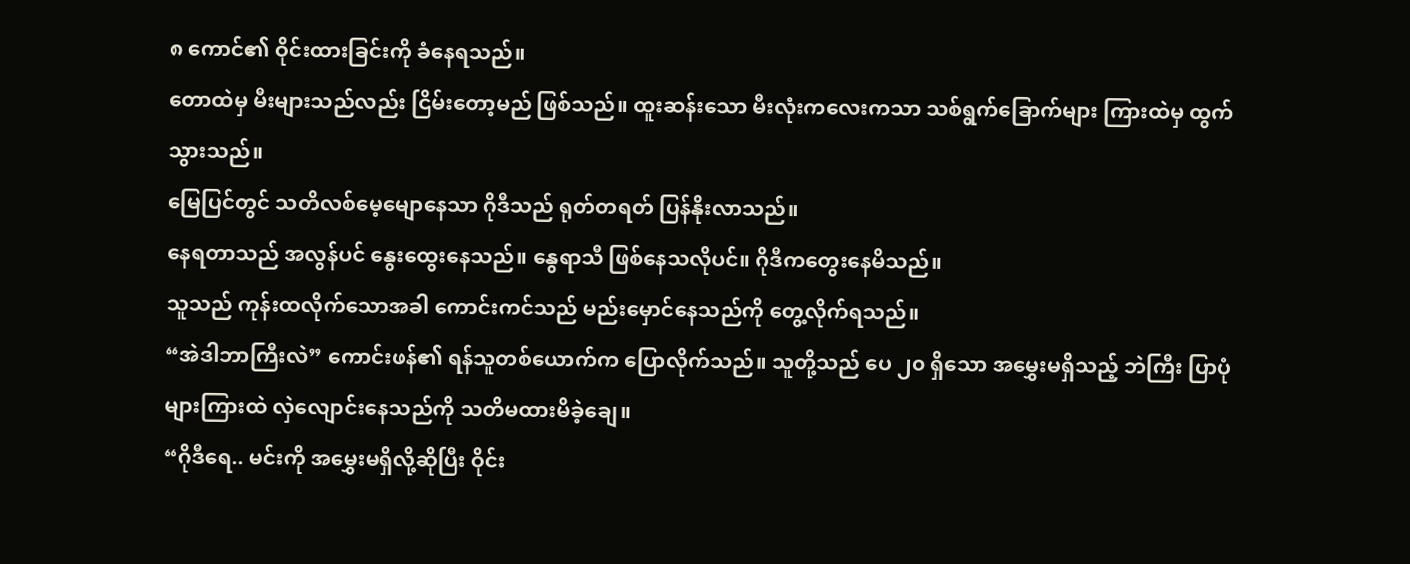၈ ကောင်၏ ဝိုင်းထားခြင်းကို ခံနေရသည်။
တောထဲမှ မီးများသည်လည်း ငြိမ်းတော့မည် ဖြစ်သည်။ ထူးဆန်းသော မီးလုံးကလေးကသာ သစ်ရွက်ခြောက်များ ကြားထဲမှ ထွက်သွားသည်။
မြေပြင်တွင် သတိလစ်မေ့မျောနေသာ ဂိုဒီသည် ရုတ်တရတ် ပြန်နိုးလာသည်။
နေရတာသည် အလွန်ပင် နွေးထွေးနေသည်။ နွေရာသီ ဖြစ်နေသလိုပင်။ ဂိုဒီကတွေးနေမိသည်။
သူသည် ကုန်းထလိုက်သောအခါ ကောင်းကင်သည် မည်းမှောင်နေသည်ကို တွေ့လိုက်ရသည်။
“အဲဒါဘာကြီးလဲ” ကောင်းဖန်၏ ရန်သူတစ်ယောက်က ပြောလိုက်သည်။ သူတို့သည် ပေ ၂၀ ရှိသော အမွှေးမရှိသည့် ဘဲကြီး ပြာပုံများကြားထဲ လှဲလျောင်းနေသည်ကို သတိမထားမိခဲ့ချေ။
“ဂိုဒီရေ.. မင်းကို အမွှေးမရှိလို့ဆိုပြီး ဝိုင်း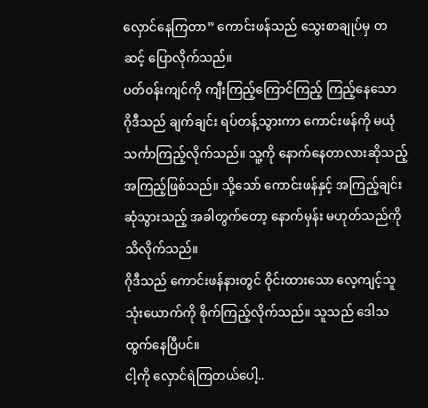လှောင်နေကြတာ” ကောင်းဖန်သည် သွေးစာချုပ်မှ တဆင့် ပြောလိုက်သည်။
ပတ်၀န်းကျင်ကို ကျီးကြည့်ကြောင်ကြည့် ကြည့်နေသော ဂိုဒီသည် ချက်ချင်း ရပ်တန့်သွားကာ ကောင်းဖန်ကို မယုံသင်္ကာကြည့်လိုက်သည်။ သူ့ကို နောက်နေတာလားဆိုသည့် အကြည့်ဖြစ်သည်။ သို့သော် ကောင်းဖန်နှင့် အကြည့်ချင်းဆုံသွားသည့် အခါတွက်တော့ နောက်မှန်း မဟုတ်သည်ကို သိလိုက်သည်။
ဂိုဒီသည် ကောင်းဖန်နားတွင် ဝိုင်းထားသော လေ့ကျင့်သူ သုံးယောက်ကို စိုက်ကြည့်လိုက်သည်။ သူသည် ဒေါသထွက်နေပြီပင်။
ငါ့ကို လှောင်ရဲကြတယ်ပေါ့..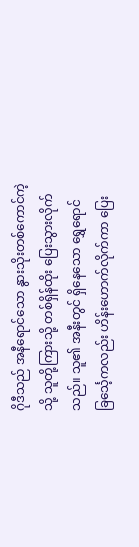ဂိုဒီသည် အနီရောင်သော နွားသိုးတစ်ကောင်ကဲ့သို့ သူတို့ကြားသို့ တစ်ရှိန်ထိုး ပြေးသွားလိုက်သည်။ သူ၏ အနီးတွင် ရှိနေသော ရွှေရောင်ခြင်္သေ့ကလည်း ဟိန်းဟောက်လိုက်ကာ ပြေး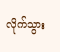လိုက်သွား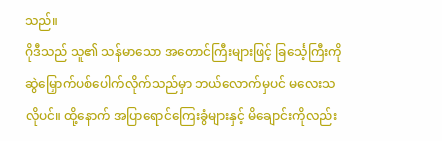သည်။
ဂိုဒီသည် သူ၏ သန်မာသော အတောင်ကြီးများဖြင့် ခြင်္သေ့ကြီးကို ဆွဲမြှောက်ပစ်ပေါက်လိုက်သည်မှာ ဘယ်လောက်မှပင် မလေးသလိုပင်။ ထို့နောက် အပြာရောင်ကြေးခွံများနှင့် မိချောင်းကိုလည်း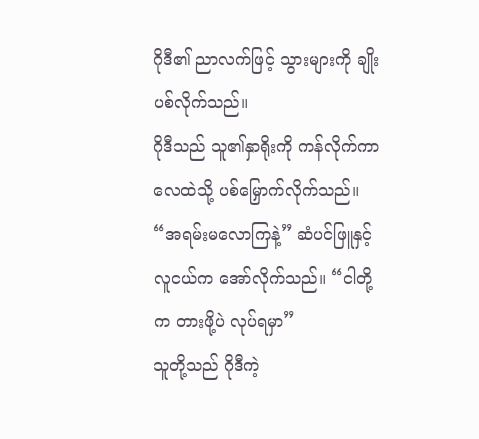ဂိုဒီ၏ ညာလက်ဖြင့် သွားများကို ချိုးပစ်လိုက်သည်။
ဂိုဒီသည် သူ၏နှာရိုးကို ကန်လိုက်ကာ လေထဲသို့ ပစ်မြှောက်လိုက်သည်။
“အရမ်းမလောကြနဲ့” ဆံပင်ဖြူနှင့် လူငယ်က အော်လိုက်သည်။ “ငါတို့က တားဖို့ပဲ လုပ်ရမှာ”
သူတို့သည် ဂိုဒီကဲ့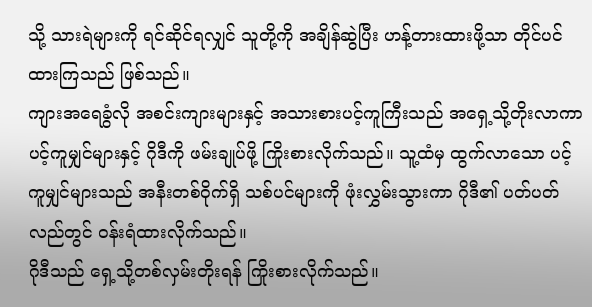သို့ သားရဲများကို ရင်ဆိုင်ရလျှင် သူတို့ကို အချိန်ဆွဲပြီး ဟန့်တားထားဖို့သာ တိုင်ပင်ထားကြသည် ဖြစ်သည်။
ကျားအရေခွံလို အစင်းကျားများနှင့် အသားစားပင့်ကူကြီးသည် အရှေ့သို့တိုးလာကာ ပင့်ကူမျှင်များနှင့် ဂိုဒီကို ဖမ်းချုပ်ဖို့ ကြိုးစားလိုက်သည်။ သူ့ထံမှ ထွက်လာသော ပင့်ကူမျှင်များသည် အနီးတစ်ဝိုက်ရှိ သစ်ပင်များကို ဖုံးလွှမ်းသွားကာ ဂိုဒီ၏ ပတ်ပတ်လည်တွင် ၀န်းရံထားလိုက်သည်။
ဂိုဒီသည် ရှေ့သို့တစ်လှမ်းတိုးရန် ကြိုးစားလိုက်သည်။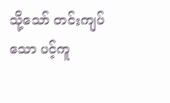သို့သော် တင်းကျပ်သော ပင့်ကူ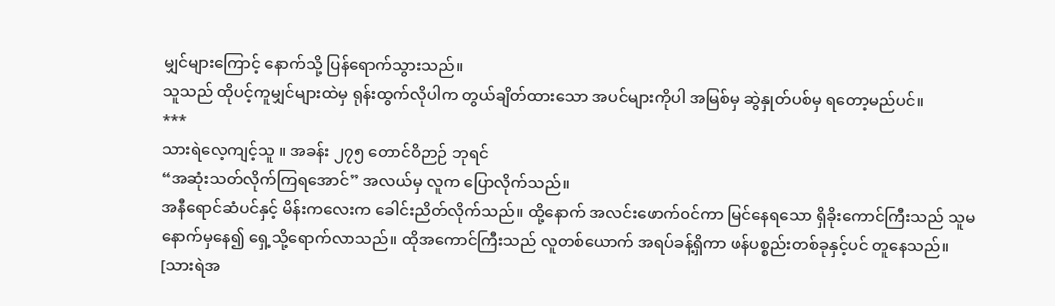မျှင်များကြောင့် နောက်သို့ ပြန်ရောက်သွားသည်။
သူသည် ထိုပင့်ကူမျှင်များထဲမှ ရုန်းထွက်လိုပါက တွယ်ချိတ်ထားသော အပင်များကိုပါ အမြစ်မှ ဆွဲနှုတ်ပစ်မှ ရတော့မည်ပင်။
***
သားရဲလေ့ကျင့်သူ ။ အခန်း ၂၇၅ တောင်ဝိဉာဉ် ဘုရင်
“အဆုံးသတ်လိုက်ကြရအောင်” အလယ်မှ လူက ပြောလိုက်သည်။
အနီရောင်ဆံပင်နှင့် မိန်းကလေးက ခေါင်းညိတ်လိုက်သည်။ ထို့နောက် အလင်းဖောက်၀င်ကာ မြင်နေရသော ရှိခိုးကောင်ကြီးသည် သူမနောက်မှနေ၍ ရှေ့သို့ရောက်လာသည်။ ထိုအကောင်ကြီးသည် လူတစ်ယောက် အရပ်ခန့်ရှိကာ ဖန်ပစ္စည်းတစ်ခုနှင့်ပင် တူနေသည်။
[သားရဲအ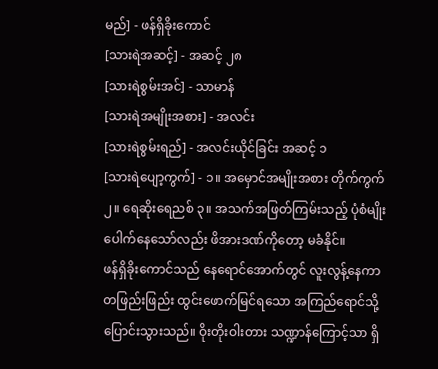မည်] - ဖန်ရှိခိုးကောင်
[သားရဲအဆင့်] - အဆင့် ၂၈
[သားရဲစွမ်းအင်] - သာမာန်
[သားရဲအမျိုးအစား] - အလင်း
[သားရဲစွမ်းရည်] - အလင်းယိုင်ခြင်း အဆင့် ၁
[သားရဲပျော့ကွက်] - ၁။ အမှောင်အမျိုးအစား တိုက်ကွက် ၂။ ရေဆိုးရေညစ် ၃။ အသက်အဖြတ်ကြမ်းသည့် ပုံစံမျိုး ပေါက်နေသော်လည်း ဖိအားဒဏ်ကိုတော့ မခံနိုင်။
ဖန်ရှိခိုးကောင်သည် နေရောင်အောက်တွင် လူးလွန့်နေကာ တဖြည်းဖြည်း ထွင်းဖောက်မြင်ရသော အကြည်ရောင်သို့ ပြောင်းသွားသည်။ ဝိုးတိုးဝါးတား သဏ္ဍာန်ကြောင့်သာ ရှိ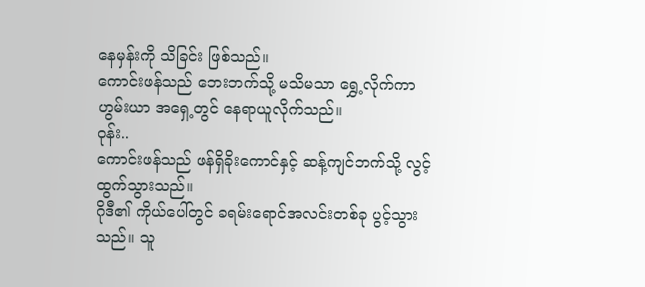နေမှန်းကို သိခြင်း ဖြစ်သည်။
ကောင်းဖန်သည် ဘေးဘက်သို့ မသိမသာ ရွှေ့လိုက်ကာ ဟွမ်းယာ အရှေ့တွင် နေရာယူလိုက်သည်။
ဝုန်း..
ကောင်းဖန်သည် ဖန်ရှိခိုးကောင်နှင့် ဆန့်ကျင်ဘက်သို့ လွင့်ထွက်သွားသည်။
ဂိုဒီ၏ ကိုယ်ပေါ်တွင် ခရမ်းရောင်အလင်းတစ်ခု ပွင့်သွားသည်။ သူ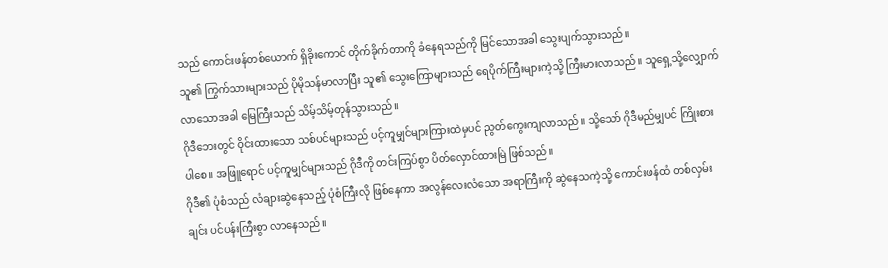သည် ကောင်းဖန်တစ်ယောက် ရှိခိုးကောင် တိုက်ခိုက်တာကို ခံနေရသည်ကို မြင်သောအခါ သွေးပျက်သွားသည်။
သူ၏ ကြွက်သားများသည် ပိုမိုသန်မာလာပြီး သူ၏ သွေးကြောများသည် ရေပိုက်ကြီးများကဲ့သို့ ကြီးမားလာသည်။ သူရှေ့သို့လျှောက်လာသောအခါ မြေကြီးသည် သိမ့်သိမ့်တုန်သွားသည်။
ဂိုဒီဘေးတွင် ဝိုင်းထားသော သစ်ပင်များသည် ပင့်ကူမျှင်များကြားထဲမှပင် ညွတ်ကွေးကျလာသည်။ သို့သော် ဂိုဒီမည်မျှပင် ကြိုးစားပါစေ။ အဖြူရောင် ပင့်ကူမျှင်များသည် ဂိုဒီကို တင်းကြပ်စွာ ပိတ်လှောင်ထားမြဲ ဖြစ်သည်။
ဂိုဒီ၏ ပုံစံသည် လံချားဆွဲနေသည့် ပုံစံကြီးလို ဖြစ်နေကာ အလွန်လေးလံသော အရာကြီးကို ဆွဲနေသကဲ့သို့ ကောင်းဖန်ထံ တစ်လှမ်းချင်း ပင်ပန်းကြီးစွာ လာနေသည်။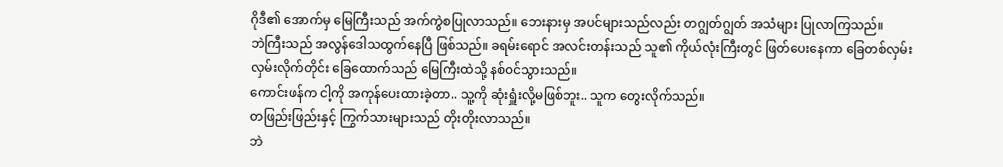ဂိုဒီ၏ အောက်မှ မြေကြီးသည် အက်ကွဲစပြုလာသည်။ ဘေးနားမှ အပင်များသည်လည်း တဂျွတ်ဂျွတ် အသံများ ပြုလာကြသည်။
ဘဲကြီးသည် အလွန်ဒေါသထွက်နေပြီ ဖြစ်သည်။ ခရမ်းရောင် အလင်းတန်းသည် သူ၏ ကိုယ်လုံးကြီးတွင် ဖြတ်ပေးနေကာ ခြေတစ်လှမ်း လှမ်းလိုက်တိုင်း ခြေထောက်သည် မြေကြီးထဲသို့ နစ်၀င်သွားသည်။
ကောင်းဖန်က ငါ့ကို အကုန်ပေးထားခဲ့တာ.. သူ့ကို ဆုံးရှူံးလို့မဖြစ်ဘူး.. သူက တွေးလိုက်သည်။
တဖြည်းဖြည်းနှင့် ကြွက်သားများသည် တိုးတိုးလာသည်။
ဘဲ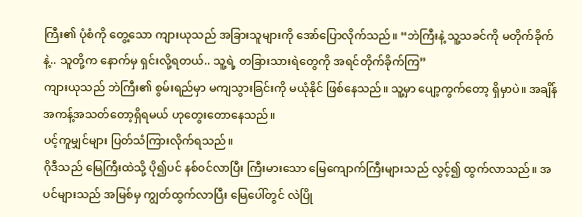ကြီး၏ ပုံစံကို တွေ့သော ကျားယုသည် အခြားသူများကို အော်ပြောလိုက်သည်။ “ဘဲကြီးနဲ့ သူ့သခင်ကို မတိုက်ခိုက်နဲ့.. သူတို့က နောက်မှ ရှင်းလို့ရတယ်.. သူ့ရဲ့ တခြားသားရဲတွေကို အရင်တိုက်ခိုက်ကြ”
ကျားယုသည် ဘဲကြီး၏ စွမ်းရည်မှာ မကျသွားခြင်းကို မယုံနိုင် ဖြစ်နေသည်။ သူ့မှာ ပျော့ကွက်တော့ ရှိမှာပဲ။ အချိန်အကန့်အသတ်တော့ရှိရမယ် ဟုတွေးတောနေသည်။
ပင့်ကူမျှင်များ ပြတ်သံကြားလိုက်ရသည်။
ဂိုဒီသည် မြေကြီးထဲသို့ ပို၍ပင် နစ်၀င်လာပြီး ကြီးမားသော မြေကျောက်ကြီးများသည် လွင့်၍ ထွက်လာသည်။ အပင်များသည် အမြစ်မှ ကျွတ်ထွက်လာပြီး မြေပေါ်တွင် လဲပြို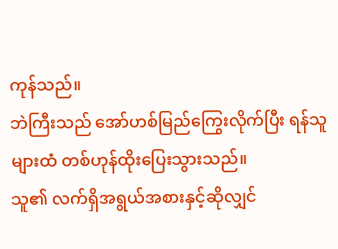ကုန်သည်။
ဘဲကြီးသည် အော်ဟစ်မြည်ကြွေးလိုက်ပြီး ရန်သူများထံ တစ်ဟုန်ထိုးပြေးသွားသည်။
သူ၏ လက်ရှိအရွယ်အစားနှင့်ဆိုလျှင်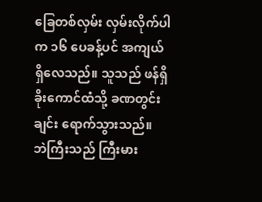ခြေတစ်လှမ်း လှမ်းလိုက်ပါက ၁၆ ပေခန့်ပင် အကျယ် ရှိလေသည်။ သူသည် ဖန်ရှိခိုးကောင်ထံသို့ ခဏတွင်းချင်း ရောက်သွားသည်။
ဘဲကြီးသည် ကြီးမား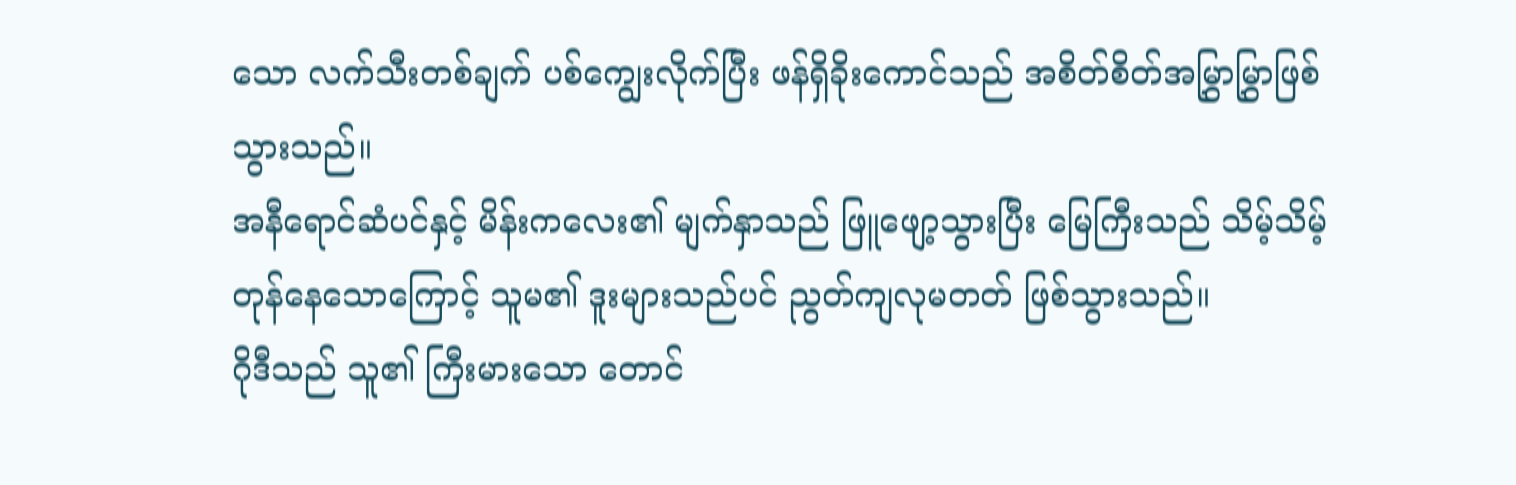သော လက်သီးတစ်ချက် ပစ်ကျွေးလိုက်ပြီး ဖန်ရှိခိုးကောင်သည် အစိတ်စိတ်အမြွှာမြွှာဖြစ်သွားသည်။
အနီရောင်ဆံပင်နှင့် မိန်းကလေး၏ မျက်နှာသည် ဖြူဖျော့သွားပြီး မြေကြီးသည် သိမ့်သိမ့်တုန်နေသောကြောင့် သူမ၏ ဒူးများသည်ပင် ညွတ်ကျလုမတတ် ဖြစ်သွားသည်။
ဂိုဒီသည် သူ၏ ကြီးမားသော တောင်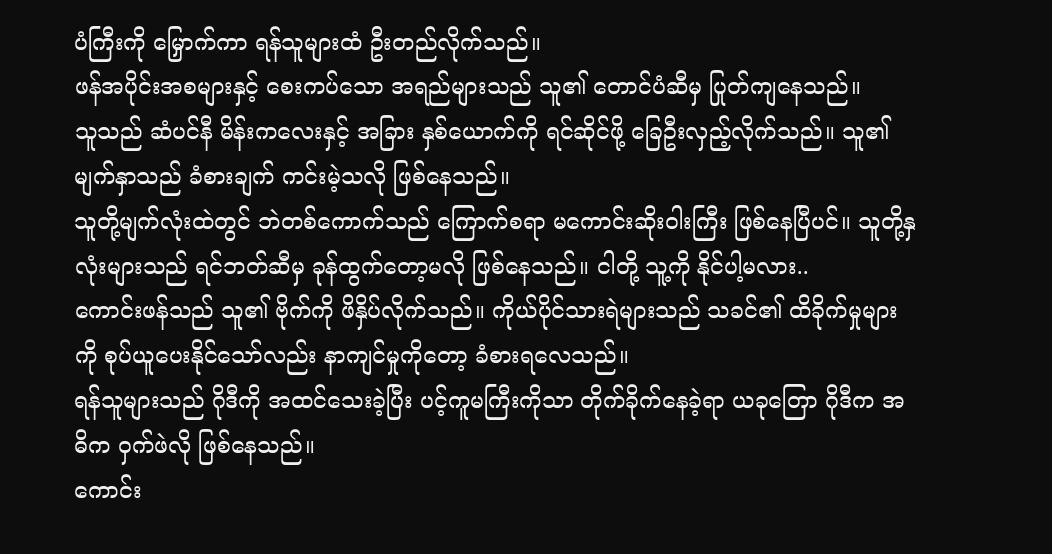ပံကြီးကို မြှောက်ကာ ရန်သူများထံ ဦးတည်လိုက်သည်။
ဖန်အပိုင်းအစများနှင့် စေးကပ်သော အရည်များသည် သူ၏ တောင်ပံဆီမှ ပြုတ်ကျနေသည်။
သူသည် ဆံပင်နီ မိန်းကလေးနှင့် အခြား နှစ်ယောက်ကို ရင်ဆိုင်ဖို့ ခြေဦးလှည့်လိုက်သည်။ သူ၏ မျက်နှာသည် ခံစားချက် ကင်းမဲ့သလို ဖြစ်နေသည်။
သူတို့မျက်လုံးထဲတွင် ဘဲတစ်ကောက်သည် ကြောက်စရာ မကောင်းဆိုးဝါးကြီး ဖြစ်နေပြီပင်။ သူတို့နှလုံးများသည် ရင်ဘတ်ဆီမှ ခုန်ထွက်တော့မလို ဖြစ်နေသည်။ ငါတို့ သူ့ကို နိုင်ပါ့မလား..
ကောင်းဖန်သည် သူ၏ ဗိုက်ကို ဖိနှိပ်လိုက်သည်။ ကိုယ်ပိုင်သားရဲများသည် သခင်၏ ထိခိုက်မှုများကို စုပ်ယူပေးနိုင်သော်လည်း နာကျင်မှုကိုတော့ ခံစားရလေသည်။
ရန်သူများသည် ဂိုဒီကို အထင်သေးခဲ့ပြီး ပင့်ကူမကြီးကိုသာ တိုက်ခိုက်နေခဲ့ရာ ယခုတြော ဂိုဒီက အဓိက ဝှက်ဖဲလို ဖြစ်နေသည်။
ကောင်း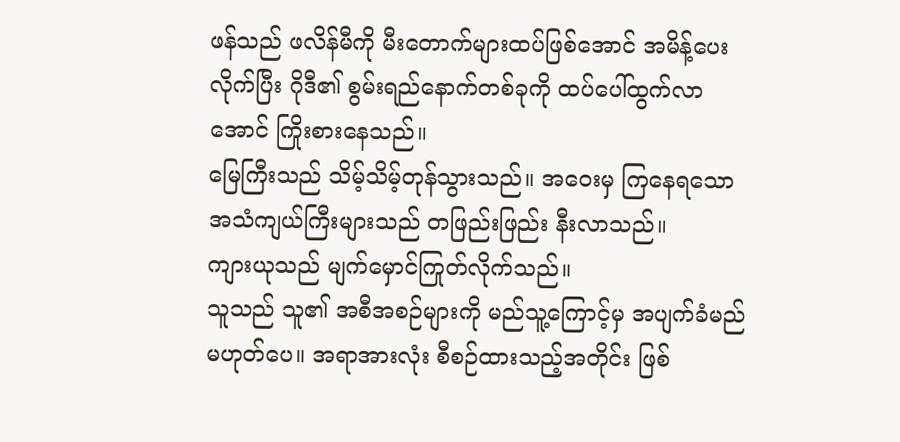ဖန်သည် ဖလိန်မီကို မီးတောက်များထပ်ဖြစ်အောင် အမိန့်ပေးလိုက်ပြီး ဂိုဒီ၏ စွမ်းရည်နောက်တစ်ခုကို ထပ်ပေါ်ထွက်လာအောင် ကြိုးစားနေသည်။
မြေကြီးသည် သိမ့်သိမ့်တုန်သွားသည်။ အဝေးမှ ကြနေရသော အသံကျယ်ကြီးများသည် တဖြည်းဖြည်း နီးလာသည်။
ကျားယုသည် မျက်မှောင်ကြုတ်လိုက်သည်။
သူသည် သူ၏ အစီအစဉ်များကို မည်သူ့ကြောင့်မှ အပျက်ခံမည် မဟုတ်ပေ။ အရာအားလုံး စီစဉ်ထားသည့်အတိုင်း ဖြစ်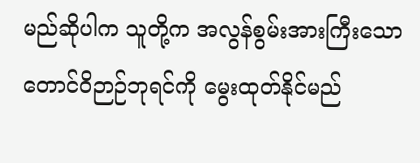မည်ဆိုပါက သူတို့က အလွန်စွမ်းအားကြီးသော တောင်ဝိဉာဉ်ဘုရင်ကို မွေးထုတ်နိုင်မည်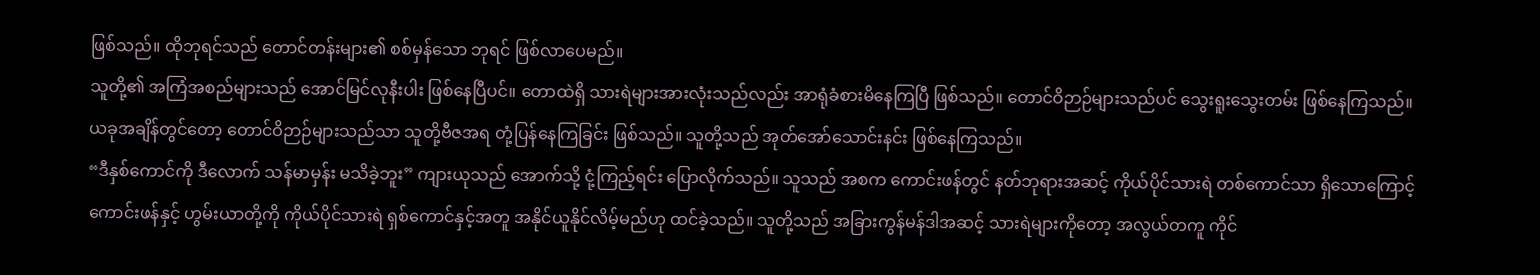ဖြစ်သည်။ ထိုဘုရင်သည် တောင်တန်းများ၏ စစ်မှန်သော ဘုရင် ဖြစ်လာပေမည်။
သူတို့၏ အကြံအစည်များသည် အောင်မြင်လုနီးပါး ဖြစ်နေပြီပင်။ တောထဲရှိ သားရဲများအားလုံးသည်လည်း အာရုံခံစားမိနေကြပြီ ဖြစ်သည်။ တောင်ဝိဉာဉ်များသည်ပင် သွေးရူးသွေးတမ်း ဖြစ်နေကြသည်။
ယခုအချိန်တွင်တော့ တောင်ဝိဉာဉ်များသည်သာ သူတို့ဗီဇအရ တုံ့ပြန်နေကြခြင်း ဖြစ်သည်။ သူတို့သည် အုတ်အော်သောင်းနင်း ဖြစ်နေကြသည်။
“ဒီနှစ်ကောင်ကို ဒီလောက် သန်မာမှန်း မသိခဲ့ဘူး” ကျားယုသည် အောက်သို့ ငုံ့ကြည့်ရင်း ပြောလိုက်သည်။ သူသည် အစက ကောင်းဖန်တွင် နတ်ဘုရားအဆင့် ကိုယ်ပိုင်သားရဲ တစ်ကောင်သာ ရှိသောကြောင့် ကောင်းဖန်နှင့် ဟွမ်းယာတို့ကို ကိုယ်ပိုင်သားရဲ ရှစ်ကောင်နှင့်အတူ အနိုင်ယူနိုင်လိမ့်မည်ဟု ထင်ခဲ့သည်။ သူတို့သည် အခြားကွန်မန်ဒါအဆင့် သားရဲများကိုတော့ အလွယ်တကူ ကိုင်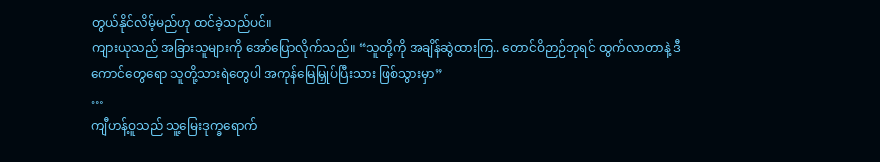တွယ်နိုင်လိမ့်မည်ဟု ထင်ခဲ့သည်ပင်။
ကျားယုသည် အခြားသူများကို အော်ပြောလိုက်သည်။ “သူတို့ကို အချိန်ဆွဲထားကြ.. တောင်ဝိဉာဉ်ဘုရင် ထွက်လာတာနဲ့ ဒီကောင်တွေရော သူတို့သားရဲတွေပါ အကုန်မြေမြှုပ်ပြီးသား ဖြစ်သွားမှာ”
…
ကျီဟန့်ဝူသည် သူ့မြေးဒုက္ခရောက်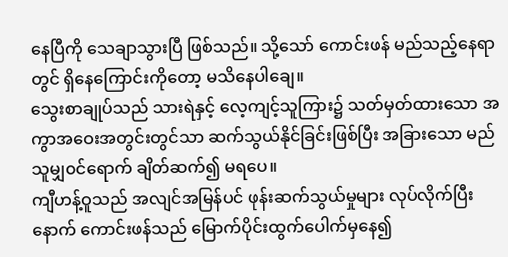နေပြီကို သေချာသွားပြီ ဖြစ်သည်။ သို့သော် ကောင်းဖန် မည်သည့်နေရာတွင် ရှိနေကြောင်းကိုတော့ မသိနေပါချေ။
သွေးစာချုပ်သည် သားရဲနှင့် လေ့ကျင့်သူကြား၌ သတ်မှတ်ထားသော အကွာအဝေးအတွင်းတွင်သာ ဆက်သွယ်နိုင်ခြင်းဖြစ်ပြီး အခြားသော မည်သူမျှ၀င်ရောက် ချိတ်ဆက်၍ မရပေ။
ကျီဟန့်ဝူသည် အလျင်အမြန်ပင် ဖုန်းဆက်သွယ်မှုများ လုပ်လိုက်ပြီးနောက် ကောင်းဖန်သည် မြောက်ပိုင်းထွက်ပေါက်မှနေ၍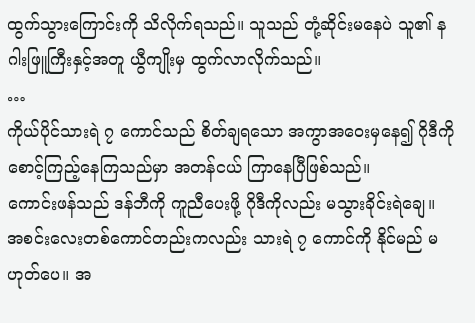ထွက်သွားကြောင်းကို သိလိုက်ရသည်။ သူသည် တုံ့ဆိုင်းမနေပဲ သူ၏ နဂါးဖြူကြီးနှင့်အတူ ယွီကျိုးမှ ထွက်လာလိုက်သည်။
…
ကိုယ်ပိုင်သားရဲ ၇ ကောင်သည် စိတ်ချရသော အကွာအဝေးမှနေ၍ ဂိုဒီကို စောင့်ကြည့်နေကြသည်မှာ အတန်ငယ် ကြာနေပြီဖြစ်သည်။
ကောင်းဖန်သည် ဒန်ဘီကို ကူညီပေးဖို့ ဂိုဒီကိုလည်း မသွားခိုင်းရဲချေ။ အစင်းလေးတစ်ကောင်တည်းကလည်း သားရဲ ၇ ကောင်ကို နိုင်မည် မဟုတ်ပေ။ အ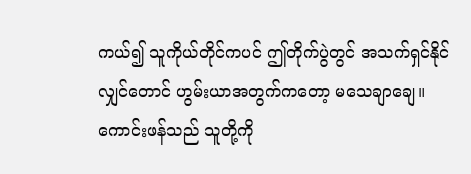ကယ်၍ သူကိုယ်တိုင်ကပင် ဤတိုက်ပွဲတွင် အသက်ရှင်နိုင်လျှင်တောင် ဟွမ်းယာအတွက်ကတော့ မသေချာချေ။
ကောင်းဖန်သည် သူတို့ကို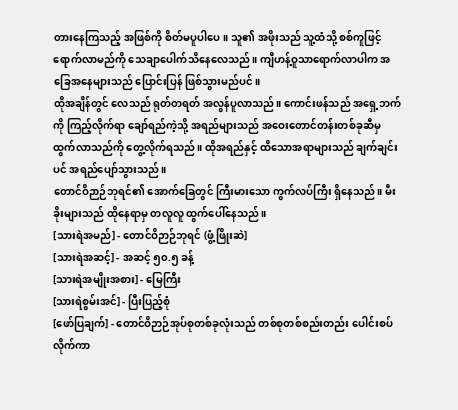တားနေကြသည့် အဖြစ်ကို စိတ်မပူပါပေ။ သူ၏ အဖိုးသည် သူ့ထံသို့ စစ်ကူဖြင့် ရောက်လာမည်ကို သေချာပေါက်သိနေလေသည်။ ကျီဟန့်ဝူသာရောက်လာပါက အခြေအနေများသည် ပြောင်းပြန် ဖြစ်သွားမည်ပင်။
ထိုအချိန်တွင် လေသည် ရုတ်တရတ် အလွန်ပူလာသည်။ ကောင်းဖန်သည် အရှေ့ဘက်ကို ကြည့်လိုက်ရာ ချော်ရည်ကဲ့သို့ အရည်များသည် အဝေးတောင်တန်းတစ်ခုဆီမှ ထွက်လာသည်ကို တွေ့လိုက်ရသည်။ ထိုအရည်နှင့် ထိသောအရာများသည် ချက်ချင်းပင် အရည်ပျော်သွားသည်။
တောင်ဝိဉာဉ်ဘုရင်၏ အောက်ခြေတွင် ကြီးမားသော ကွက်လပ်ကြီး ရှိနေသည်။ မီးခိုးများသည် ထိုနေရာမှ တလူလူ ထွက်ပေါ်နေသည်။
[သားရဲအမည်] - တောင်ဝိဉာဉ်ဘုရင် (ဖွံ့ဖြိုးဆဲ]
[သားရဲအဆင့်] - အဆင့် ၅၀.၅ ခန့်
[သားရဲအမျိုးအစား] - မြေကြီး
[သားရဲစွမ်းအင်] - ပြီးပြည့်စုံ
[ဖော်ပြချက်] - တောင်ဝိဉာဉ်အုပ်စုတစ်ခုလုံးသည် တစ်စုတစ်စည်းတည်း ပေါင်းစပ်လိုက်ကာ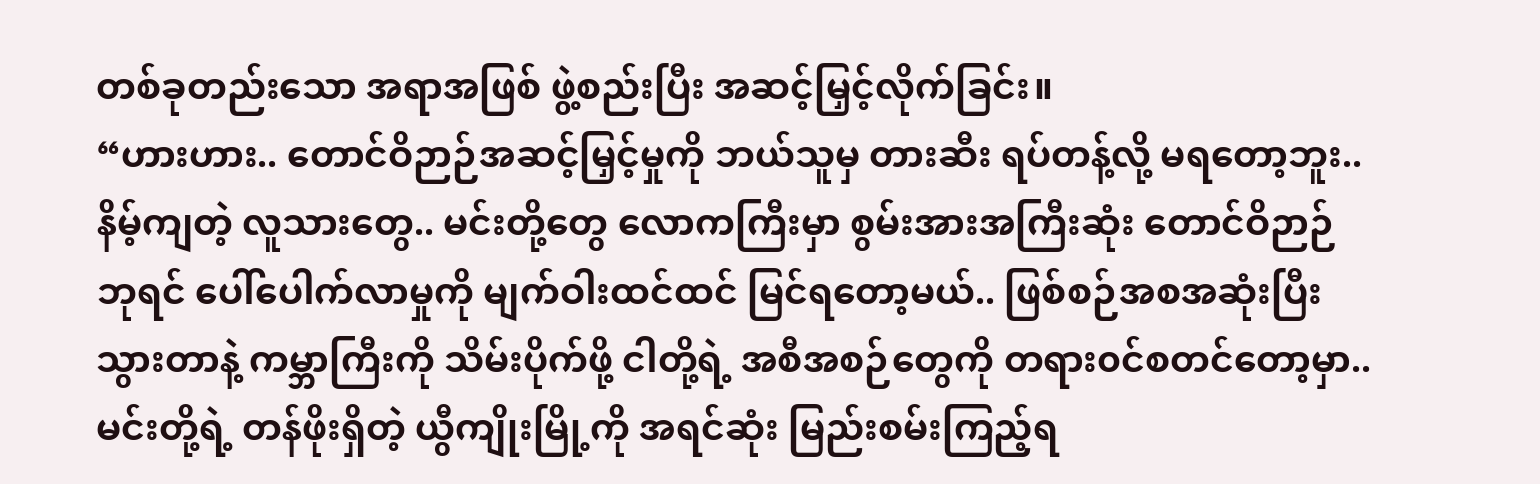တစ်ခုတည်းသော အရာအဖြစ် ဖွဲ့စည်းပြီး အဆင့်မြှင့်လိုက်ခြင်း။
“ဟားဟား.. တောင်ဝိဉာဉ်အဆင့်မြှင့်မှုကို ဘယ်သူမှ တားဆီး ရပ်တန့်လို့ မရတော့ဘူး.. နိမ့်ကျတဲ့ လူသားတွေ.. မင်းတို့တွေ လောကကြီးမှာ စွမ်းအားအကြီးဆုံး တောင်ဝိဉာဉ် ဘုရင် ပေါ်ပေါက်လာမှုကို မျက်ဝါးထင်ထင် မြင်ရတော့မယ်.. ဖြစ်စဉ်အစအဆုံးပြီးသွားတာနဲ့ ကမ္ဘာကြီးကို သိမ်းပိုက်ဖို့ ငါတို့ရဲ့ အစီအစဉ်တွေကို တရား၀င်စတင်တော့မှာ.. မင်းတို့ရဲ့ တန်ဖိုးရှိတဲ့ ယွီကျိုးမြို့ကို အရင်ဆုံး မြည်းစမ်းကြည့်ရ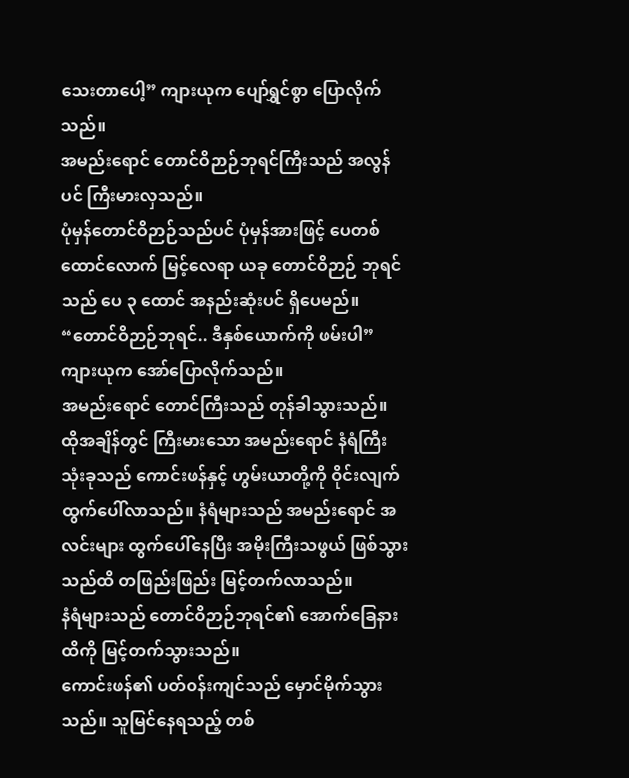သေးတာပေါ့” ကျားယုက ပျော်ရွှင်စွာ ပြောလိုက်သည်။
အမည်းရောင် တောင်ဝိဉာဉ်ဘုရင်ကြီးသည် အလွန်ပင် ကြီးမားလှသည်။
ပုံမှန်တောင်ဝိဉာဉ်သည်ပင် ပုံမှန်အားဖြင့် ပေတစ်ထောင်လောက် မြင့်လေရာ ယခု တောင်ဝိဉာဉ် ဘုရင်သည် ပေ ၃ ထောင် အနည်းဆုံးပင် ရှိပေမည်။
“တောင်ဝိဉာဉ်ဘုရင်.. ဒီနှစ်ယောက်ကို ဖမ်းပါ” ကျားယုက အော်ပြောလိုက်သည်။
အမည်းရောင် တောင်ကြီးသည် တုန်ခါသွားသည်။
ထိုအချိန်တွင် ကြီးမားသော အမည်းရောင် နံရံကြီး သုံးခုသည် ကောင်းဖန်နှင့် ဟွမ်းယာတို့ကို ဝိုင်းလျက် ထွက်ပေါ်လာသည်။ နံရံများသည် အမည်းရောင် အလင်းများ ထွက်ပေါ်နေပြီး အမိုးကြီးသဖွယ် ဖြစ်သွားသည်ထိ တဖြည်းဖြည်း မြင့်တက်လာသည်။
နံရံများသည် တောင်ဝိဉာဉ်ဘုရင်၏ အောက်ခြေနားထိကို မြင့်တက်သွားသည်။
ကောင်းဖန်၏ ပတ်၀န်းကျင်သည် မှောင်မိုက်သွားသည်။ သူမြင်နေရသည့် တစ်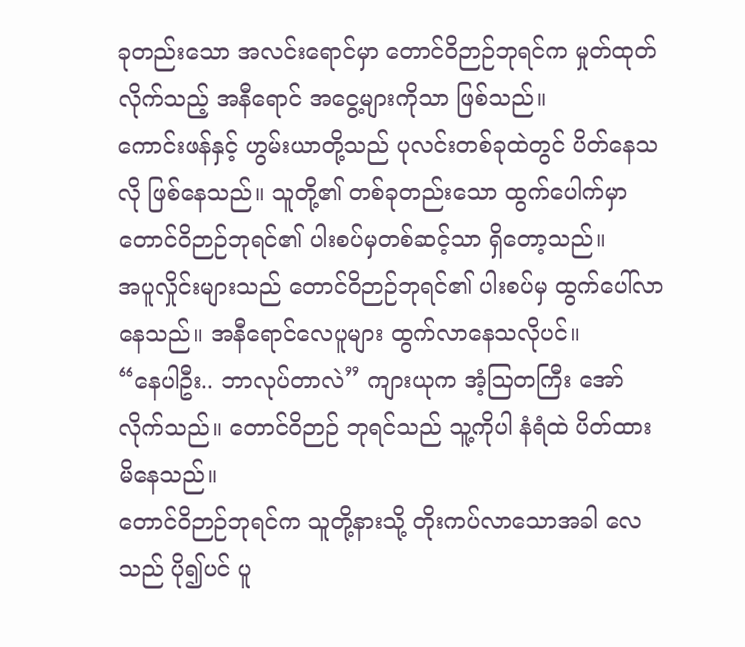ခုတည်းသော အလင်းရောင်မှာ တောင်ဝိဉာဉ်ဘုရင်က မှုတ်ထုတ်လိုက်သည့် အနီရောင် အငွေ့များကိုသာ ဖြစ်သည်။
ကောင်းဖန်နှင့် ဟွမ်းယာတို့သည် ပုလင်းတစ်ခုထဲတွင် ပိတ်နေသလို ဖြစ်နေသည်။ သူတို့၏ တစ်ခုတည်းသော ထွက်ပေါက်မှာ တောင်ဝိဉာဉ်ဘုရင်၏ ပါးစပ်မှတစ်ဆင့်သာ ရှိတော့သည်။
အပူလှိုင်းများသည် တောင်ဝိဉာဉ်ဘုရင်၏ ပါးစပ်မှ ထွက်ပေါ်လာနေသည်။ အနီရောင်လေပူများ ထွက်လာနေသလိုပင်။
“နေပါဦး.. ဘာလုပ်တာလဲ” ကျားယုက အံ့ဩတကြီး အော်လိုက်သည်။ တောင်ဝိဉာဉ် ဘုရင်သည် သူ့ကိုပါ နံရံထဲ ပိတ်ထားမိနေသည်။
တောင်ဝိဉာဉ်ဘုရင်က သူတို့နားသို့ တိုးကပ်လာသောအခါ လေသည် ပို၍ပင် ပူ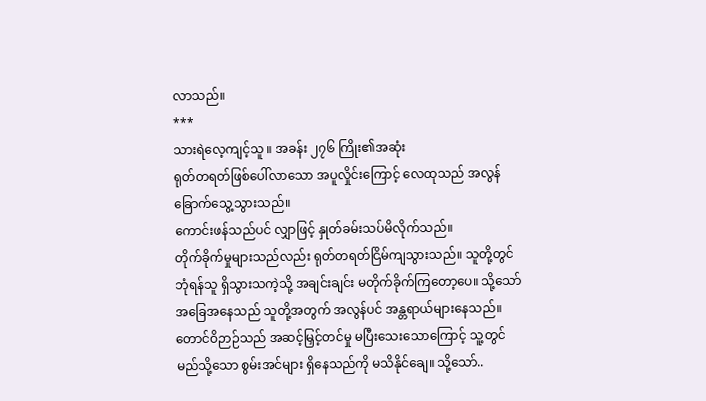လာသည်။
***
သားရဲလေ့ကျင့်သူ ။ အခန်း ၂၇၆ ကြိုး၏အဆုံး
ရုတ်တရတ်ဖြစ်ပေါ်လာသော အပူလှိုင်းကြောင့် လေထုသည် အလွန်ခြောက်သွေ့သွားသည်။
ကောင်းဖန်သည်ပင် လျှာဖြင့် နှုတ်ခမ်းသပ်မိလိုက်သည်။
တိုက်ခိုက်မှုများသည်လည်း ရုတ်တရတ်ငြိမ်ကျသွားသည်။ သူတို့တွင် ဘုံရန်သူ ရှိသွားသကဲ့သို့ အချင်းချင်း မတိုက်ခိုက်ကြတော့ပေ။ သို့သော် အခြေအနေသည် သူတို့အတွက် အလွန်ပင် အန္တရာယ်များနေသည်။
တောင်ဝိဉာဉ်သည် အဆင့်မြှင့်တင်မှု မပြီးသေးသောကြောင့် သူ့တွင် မည်သို့သော စွမ်းအင်များ ရှိနေသည်ကို မသိနိုင်ချေ။ သို့သော်..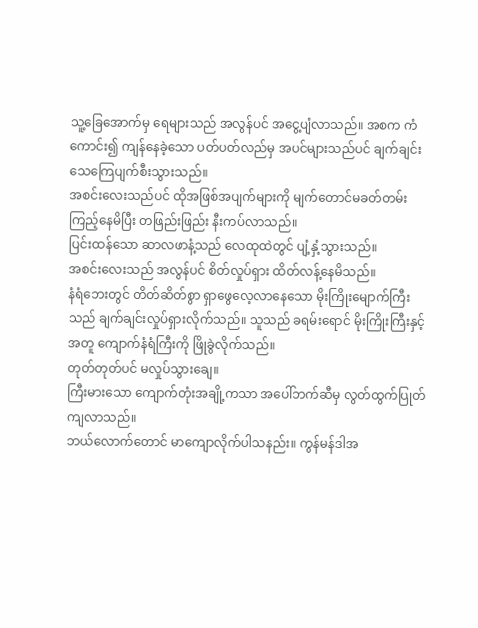သူ့ခြေအောက်မှ ရေများသည် အလွန်ပင် အငွေ့ပျံလာသည်။ အစက ကံကောင်း၍ ကျန်နေခဲ့သော ပတ်ပတ်လည်မှ အပင်များသည်ပင် ချက်ချင်း သေကြေပျက်စီးသွားသည်။
အစင်းလေးသည်ပင် ထိုအဖြစ်အပျက်များကို မျက်တောင်မခတ်တမ်း ကြည့်နေမိပြီး တဖြည်းဖြည်း နီးကပ်လာသည်။
ပြင်းထန်သော ဆာလဖာနံ့သည် လေထုထဲတွင် ပျံ့နှံ့သွားသည်။
အစင်းလေးသည် အလွန်ပင် စိတ်လှုပ်ရှား ထိတ်လန့်နေမိသည်။
နံရံဘေးတွင် တိတ်ဆိတ်စွာ ရှာဖွေလေ့လာနေသော မိုးကြိုးမျောက်ကြီးသည် ချက်ချင်းလှုပ်ရှားလိုက်သည်။ သူသည် ခရမ်းရောင် မိုးကြိုးကြီးနှင့်အတူ ကျောက်နံရံကြီးကို ဖြိုခွဲလိုက်သည်။
တုတ်တုတ်ပင် မလှုပ်သွားချေ။
ကြီးမားသော ကျောက်တုံးအချို့ကသာ အပေါ်ဘက်ဆီမှ လွတ်ထွက်ပြုတ်ကျလာသည်။
ဘယ်လောက်တောင် မာကျောလိုက်ပါသနည်း။ ကွန်မန်ဒါအ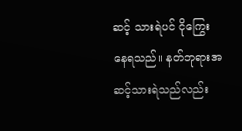ဆင့် သားရဲပင် ငိုကြွေးနေရသည်။ နတ်ဘုရားအဆင့်သားရဲသည်လည်း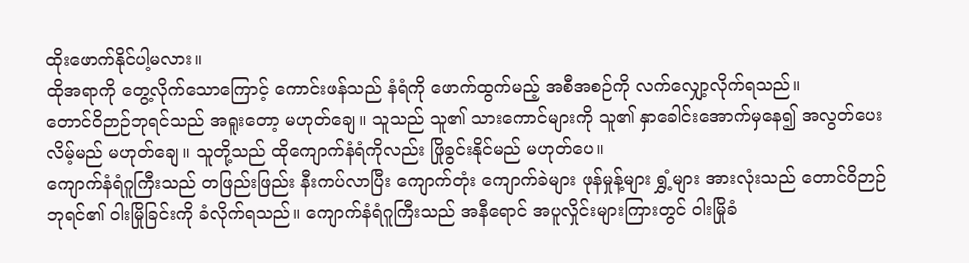ထိုးဖောက်နိုင်ပါ့မလား။
ထိုအရာကို တွေ့လိုက်သောကြောင့် ကောင်းဖန်သည် နံရံကို ဖောက်ထွက်မည့် အစီအစဉ်ကို လက်လျှော့လိုက်ရသည်။
တောင်ဝိဉာဉ်ဘုရင်သည် အရူးတော့ မဟုတ်ချေ။ သူသည် သူ၏ သားကောင်များကို သူ၏ နှာခေါင်းအောက်မှနေ၍ အလွတ်ပေးလိမ့်မည် မဟုတ်ချေ။ သူတို့သည် ထိုကျောက်နံရံကိုလည်း ဖြိုခွင်းနိုင်မည် မဟုတ်ပေ။
ကျောက်နံရံဂူကြီးသည် တဖြည်းဖြည်း နီးကပ်လာပြီး ကျောက်တုံး ကျောက်ခဲများ ဖုန်မှုန့်များ ရွှံ့များ အားလုံးသည် တောင်ဝိဉာဉ်ဘုရင်၏ ဝါးမြိုခြင်းကို ခံလိုက်ရသည်။ ကျောက်နံရံဂူကြီးသည် အနီရောင် အပူလှိုင်းများကြားတွင် ဝါးမြိုခံ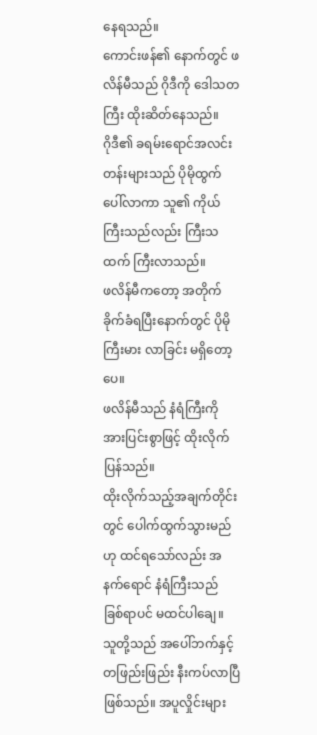နေရသည်။
ကောင်းဖန်၏ နောက်တွင် ဖလိန်မီသည် ဂိုဒီကို ဒေါသတကြီး ထိုးဆိတ်နေသည်။
ဂိုဒီ၏ ခရမ်းရောင်အလင်းတန်းများသည် ပိုမိုထွက်ပေါ်လာကာ သူ၏ ကိုယ်ကြီးသည်လည်း ကြီးသထက် ကြီးလာသည်။
ဖလိန်မီကတော့ အတိုက်ခိုက်ခံရပြီးနောက်တွင် ပိုမိုကြီးမား လာခြင်း မရှိတော့ပေ။
ဖလိန်မီသည် နံရံကြီးကို အားပြင်းစွာဖြင့် ထိုးလိုက်ပြန်သည်။
ထိုးလိုက်သည့်အချက်တိုင်းတွင် ပေါက်ထွက်သွားမည်ဟု ထင်ရသော်လည်း အနက်ရောင် နံရံကြီးသည် ခြစ်ရာပင် မထင်ပါချေ။
သူတို့သည် အပေါ်ဘက်နှင့် တဖြည်းဖြည်း နီးကပ်လာပြီ ဖြစ်သည်။ အပူလှိုင်းများ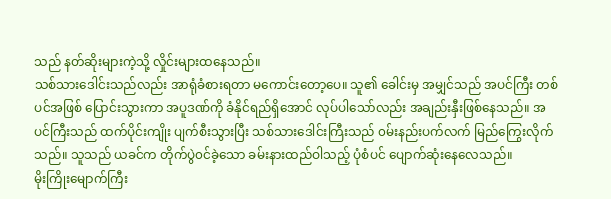သည် နတ်ဆိုးများကဲ့သို့ လှိုင်းများထနေသည်။
သစ်သားဒေါင်းသည်လည်း အာရုံခံစားရတာ မကောင်းတော့ပေ။ သူ၏ ခေါင်းမှ အမျှင်သည် အပင်ကြီး တစ်ပင်အဖြစ် ပြောင်းသွားကာ အပူဒဏ်ကို ခံနိုင်ရည်ရှိအောင် လုပ်ပါသော်လည်း အချည်းနှီးဖြစ်နေသည်။ အပင်ကြီးသည် ထက်ပိုင်းကျိုး ပျက်စီးသွားပြီး သစ်သားဒေါင်းကြီးသည် ၀မ်းနည်းပက်လက် မြည်ကြွေးလိုက်သည်။ သူသည် ယခင်က တိုက်ပွဲ၀င်ခဲ့သော ခမ်းနားထည်ဝါသည့် ပုံစံပင် ပျောက်ဆုံးနေလေသည်။
မိုးကြိုးမျောက်ကြီး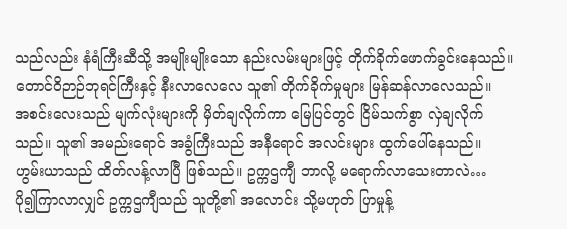သည်လည်း နံရံကြီးဆီသို့ အမျိုးမျိုးသော နည်းလမ်းများဖြင့် တိုက်ခိုက်ဖောက်ခွင်းနေသည်။ တောင်ဝိဉာဉ်ဘုရင်ကြီးနှင့် နီးလာလေလေ သူ၏ တိုက်ခိုက်မှုများ မြန်ဆန်လာလေသည်။
အစင်းလေးသည် မျက်လုံးများကို မှိတ်ချလိုက်ကာ မြေပြင်တွင် ငြိမ်သက်စွာ လှဲချလိုက်သည်။ သူ၏ အမည်းရောင် အခွံကြီးသည် အနီရောင် အလင်းများ ထွက်ပေါ်နေသည်။
ဟွမ်းယာသည် ထိတ်လန့်လာပြီ ဖြစ်သည်။ ဥက္ကဌကျီ ဘာလို့ မရောက်လာသေးတာလဲ…
ပို၍ကြာလာလျှင် ဥက္ကဌကျီသည် သူတို့၏ အလောင်း သို့မဟုတ် ပြာမှုန့်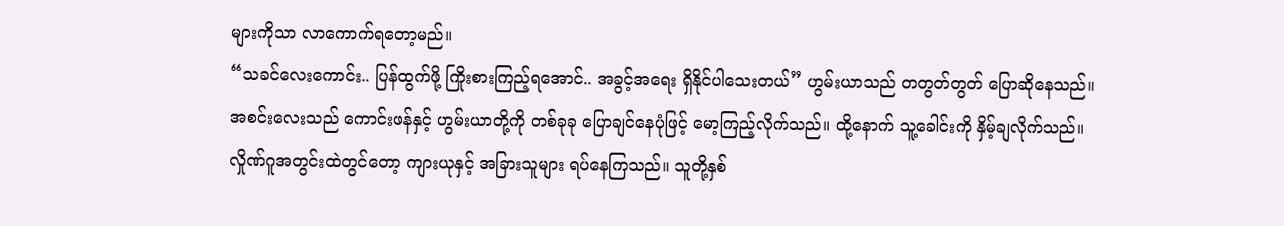များကိုသာ လာကောက်ရတော့မည်။
“သခင်လေးကောင်း.. ပြန်ထွက်ဖို့ ကြိုးစားကြည့်ရအောင်.. အခွင့်အရေး ရှိနိုင်ပါသေးတယ်” ဟွမ်းယာသည် တတွတ်တွတ် ပြောဆိုနေသည်။
အစင်းလေးသည် ကောင်းဖန်နှင့် ဟွမ်းယာတို့ကို တစ်ခုခု ပြောချင်နေပုံဖြင့် မော့ကြည့်လိုက်သည်။ ထို့နောက် သူ့ခေါင်းကို နှိမ့်ချလိုက်သည်။
လှိုဏ်ဂူအတွင်းထဲတွင်တော့ ကျားယုနှင့် အခြားသူများ ရပ်နေကြသည်။ သူတို့နှစ်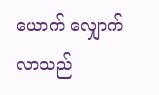ယောက် လျှောက်လာသည်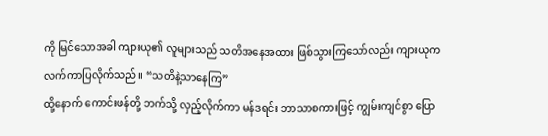ကို မြင်သောအခါ ကျားယု၏ လူများသည် သတိအနေအထား ဖြစ်သွားကြသော်လည်း ကျားယုက လက်ကာပြလိုက်သည်။ “သတိနဲ့သာနေကြ”
ထို့နောက် ကောင်းဖန်တို့ ဘက်သို့ လှည့်လိုက်ကာ မန်ဒရင်း ဘာသာစကားဖြင့် ကျွမ်းကျင်စွာ ပြော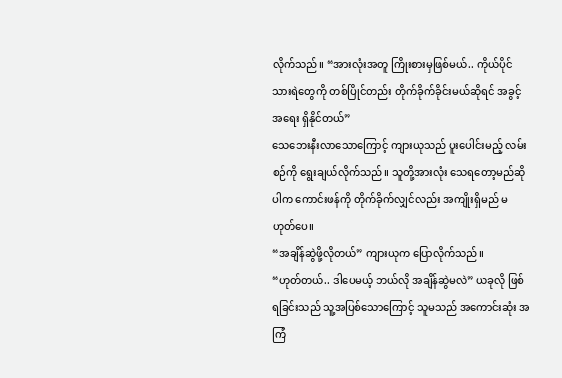လိုက်သည်။ “အားလုံးအတူ ကြိုးစားမှဖြစ်မယ်.. ကိုယ်ပိုင်သားရဲတွေကို တစ်ပြိုင်တည်း တိုက်ခိုက်ခိုင်းမယ်ဆိုရင် အခွင့်အရေး ရှိနိုင်တယ်”
သေဘေးနီးလာသောကြောင့် ကျားယုသည် ပူးပေါင်းမည့် လမ်းစဉ်ကို ရွေးချယ်လိုက်သည်။ သူတို့အားလုံး သေရတော့မည်ဆိုပါက ကောင်းဖန်ကို တိုက်ခိုက်လျှင်လည်း အကျိုးရှိမည် မဟုတ်ပေ။
“အချိန်ဆွဲဖို့လိုတယ်” ကျားယုက ပြောလိုက်သည်။
“ဟုတ်တယ်.. ဒါပေမယ့် ဘယ်လို အချိန်ဆွဲမလဲ” ယခုလို ဖြစ်ရခြင်းသည် သူ့အပြစ်သောကြောင့် သူမသည် အကောင်းဆုံး အကြံ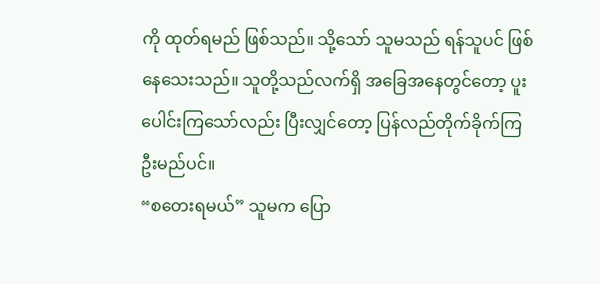ကို ထုတ်ရမည် ဖြစ်သည်။ သို့သော် သူမသည် ရန်သူပင် ဖြစ်နေသေးသည်။ သူတို့သည်လက်ရှိ အခြေအနေတွင်တော့ ပူးပေါင်းကြသော်လည်း ပြီးလျှင်တော့ ပြန်လည်တိုက်ခိုက်ကြဦးမည်ပင်။
“စတေးရမယ်” သူမက ပြော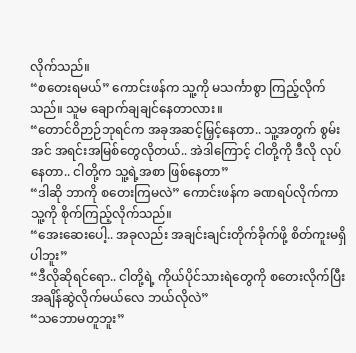လိုက်သည်။
“စတေးရမယ်” ကောင်းဖန်က သူ့ကို မသင်္ကာစွာ ကြည့်လိုက်သည်။ သူမ ချောက်ချချင်နေတာလား။
“တောင်ဝိဉာဉ်ဘုရင်က အခုအဆင့်မြှင့်နေတာ.. သူ့အတွက် စွမ်းအင် အရင်းအမြစ်တွေလိုတယ်.. အဲဒါကြောင့် ငါတို့ကို ဒီလို လုပ်နေတာ.. ငါတို့က သူ့ရဲ့အစာ ဖြစ်နေတာ”
“ဒါဆို ဘာကို စတေးကြမလဲ” ကောင်းဖန်က ခဏရပ်လိုက်ကာ သူ့ကို စိုက်ကြည့်လိုက်သည်။
“အေးဆေးပေါ့.. အခုလည်း အချင်းချင်းတိုက်ခိုက်ဖို့ စိတ်ကူးမရှိပါဘူး”
“ဒီလိုဆိုရင်ရော.. ငါတို့ရဲ့ ကိုယ်ပိုင်သားရဲတွေကို စတေးလိုက်ပြီး အချိန်ဆွဲလိုက်မယ်လေ ဘယ်လိုလဲ”
“သဘောမတူဘူး”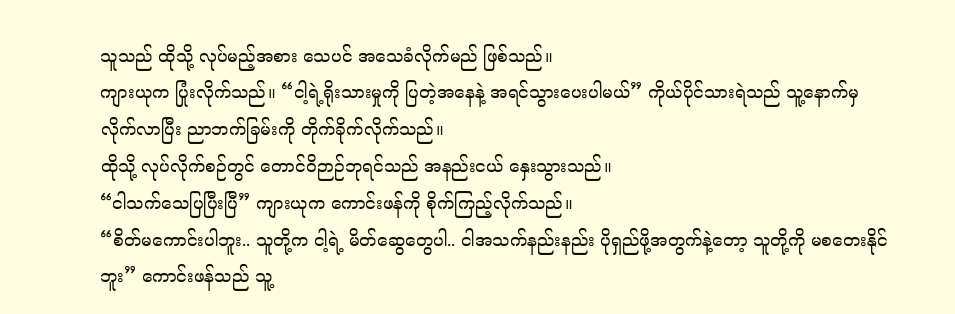သူသည် ထိုသို့ လုပ်မည့်အစား သေပင် အသေခံလိုက်မည် ဖြစ်သည်။
ကျားယုက ပြုံးလိုက်သည်။ “ငါ့ရဲ့ရိုးသားမှုကို ပြတဲ့အနေနဲ့ အရင်သွားပေးပါမယ်” ကိုယ်ပိုင်သားရဲသည် သူ့နောက်မှ လိုက်လာပြီး ညာဘက်ခြမ်းကို တိုက်ခိုက်လိုက်သည်။
ထိုသို့ လုပ်လိုက်စဉ်တွင် တောင်ဝိဉာဉ်ဘုရင်သည် အနည်းငယ် နှေးသွားသည်။
“ငါသက်သေပြပြီးပြီ” ကျားယုက ကောင်းဖန်ကို စိုက်ကြည့်လိုက်သည်။
“စိတ်မကောင်းပါဘူး.. သူတို့က ငါ့ရဲ့ မိတ်ဆွေတွေပါ.. ငါအသက်နည်းနည်း ပိုရှည်ဖို့အတွက်နဲ့တော့ သူတို့ကို မစတေးနိုင်ဘူး” ကောင်းဖန်သည် သူ့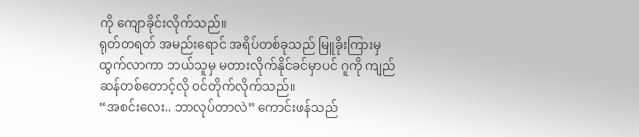ကို ကျောခိုင်းလိုက်သည်။
ရုတ်တရတ် အမည်းရောင် အရိပ်တစ်ခုသည် မြူခိုးကြားမှ ထွက်လာကာ ဘယ်သူမှ မတားလိုက်နိုင်ခင်မှာပင် ဂူကို ကျည်ဆန်တစ်တောင့်လို ၀င်တိုက်လိုက်သည်။
“အစင်းလေး.. ဘာလုပ်တာလဲ” ကောင်းဖန်သည်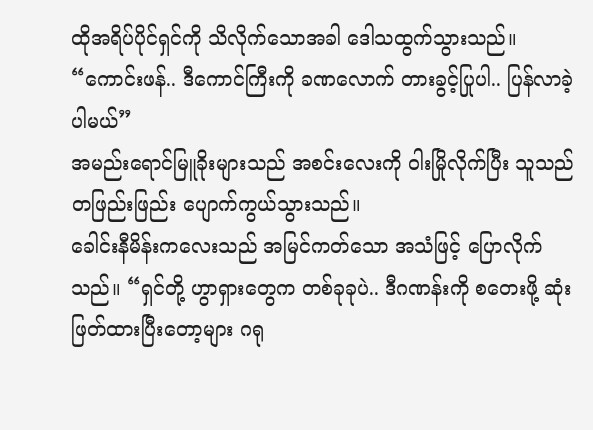ထိုအရိပ်ပိုင်ရှင်ကို သိလိုက်သောအခါ ဒေါသထွက်သွားသည်။
“ကောင်းဖန်.. ဒီကောင်ကြီးကို ခဏလောက် တားခွင့်ပြုပါ.. ပြန်လာခဲ့ပါမယ်”
အမည်းရောင်မြူခိုးများသည် အစင်းလေးကို ဝါးမြိုလိုက်ပြီး သူသည် တဖြည်းဖြည်း ပျောက်ကွယ်သွားသည်။
ခေါင်းနီမိန်းကလေးသည် အမြင်ကတ်သော အသံဖြင့် ပြောလိုက်သည်။ “ရှင်တို့ ဟွာရှားတွေက တစ်ခုခုပဲ.. ဒီဂဏန်းကို စတေးဖို့ ဆုံးဖြတ်ထားပြီးတော့များ ဂရု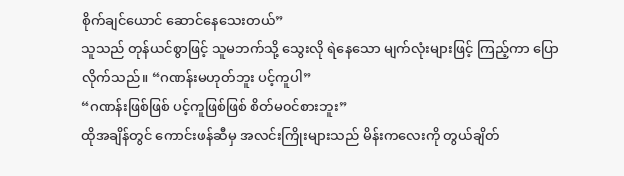စိုက်ချင်ယောင် ဆောင်နေသေးတယ်”
သူသည် တုန်ယင်စွာဖြင့် သူမဘက်သို့ သွေးလို ရဲနေသော မျက်လုံးများဖြင့် ကြည့်ကာ ပြောလိုက်သည်။ “ဂဏန်းမဟုတ်ဘူး ပင့်ကူပါ”
“ဂဏန်းဖြစ်ဖြစ် ပင့်ကူဖြစ်ဖြစ် စိတ်မ၀င်စားဘူး”
ထိုအချိန်တွင် ကောင်းဖန်ဆီမှ အလင်းကြိုးများသည် မိန်းကလေးကို တွယ်ချိတ်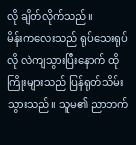လို ချိတ်လိုက်သည်။
မိန်းကလေးသည် ရုပ်သေးရုပ်လို လဲကျသွားပြီးနောက် ထိုကြိုးများသည် ပြန်ရုတ်သိမ်းသွားသည်။ သူမ၏ ညာဘက်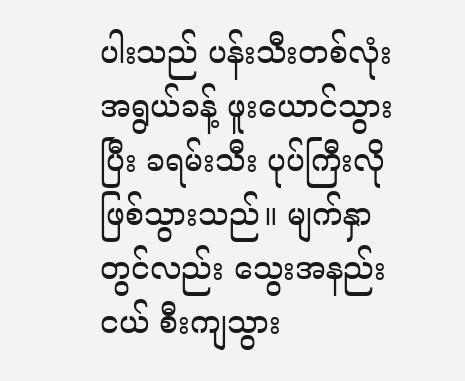ပါးသည် ပန်းသီးတစ်လုံးအရွယ်ခန့် ဖူးယောင်သွားပြီး ခရမ်းသီး ပုပ်ကြီးလို ဖြစ်သွားသည်။ မျက်နှာတွင်လည်း သွေးအနည်းငယ် စီးကျသွား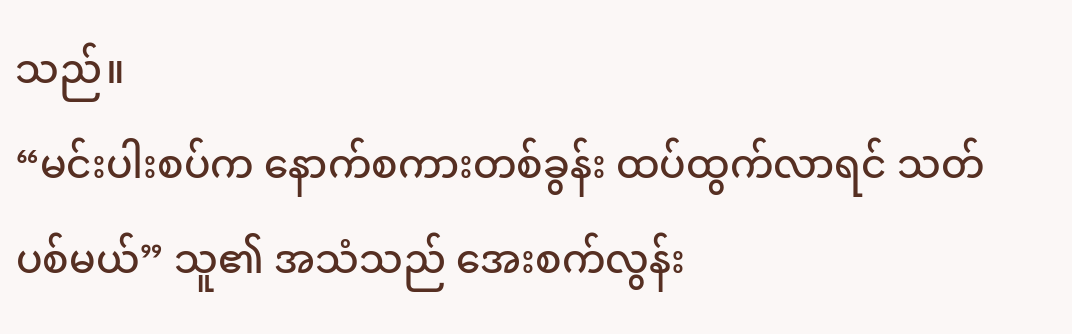သည်။
“မင်းပါးစပ်က နောက်စကားတစ်ခွန်း ထပ်ထွက်လာရင် သတ်ပစ်မယ်” သူ၏ အသံသည် အေးစက်လွန်း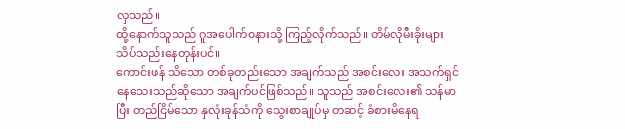လှသည်။
ထို့နောက်သူသည် ဂူအပေါက်၀နားသို့ ကြည့်လိုက်သည်။ တိမ်လိုမီးခိုးများ သိပ်သည်းနေတုန်းပင်။
ကောင်းဖန် သိသော တစ်ခုတည်းသော အချက်သည် အစင်းလေး အသက်ရှင်နေသေးသည်ဆိုသော အချက်ပင်ဖြစ်သည်။ သူသည် အစင်းလေး၏ သန်မာပြီး တည်ငြိမ်သော နှလုံးခုန်သံကို သွေးစာချုပ်မှ တဆင့် ခံစားမိနေရ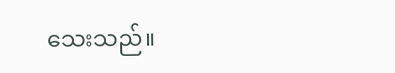သေးသည်။